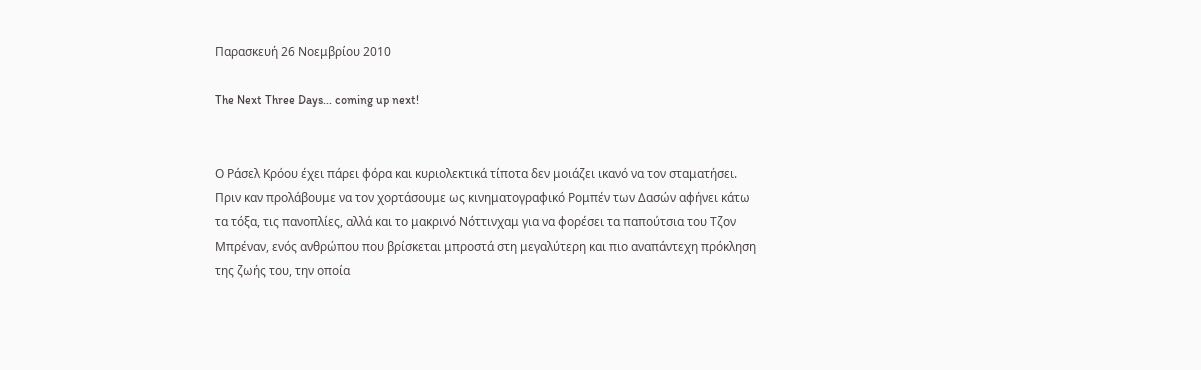Παρασκευή 26 Νοεμβρίου 2010

The Next Three Days... coming up next!


Ο Ράσελ Κρόου έχει πάρει φόρα και κυριολεκτικά τίποτα δεν μοιάζει ικανό να τον σταματήσει. Πριν καν προλάβουμε να τον χορτάσουμε ως κινηματογραφικό Ρομπέν των Δασών αφήνει κάτω τα τόξα, τις πανοπλίες, αλλά και το μακρινό Νόττινχαμ για να φορέσει τα παπούτσια του Τζον Μπρέναν, ενός ανθρώπου που βρίσκεται μπροστά στη μεγαλύτερη και πιο αναπάντεχη πρόκληση της ζωής του, την οποία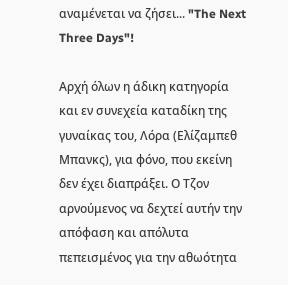αναμένεται να ζήσει... "The Next Three Days"!

Αρχή όλων η άδικη κατηγορία και εν συνεχεία καταδίκη της γυναίκας του, Λόρα (Ελίζαμπεθ Μπανκς), για φόνο, που εκείνη δεν έχει διαπράξει. Ο Τζον αρνούμενος να δεχτεί αυτήν την απόφαση και απόλυτα πεπεισμένος για την αθωότητα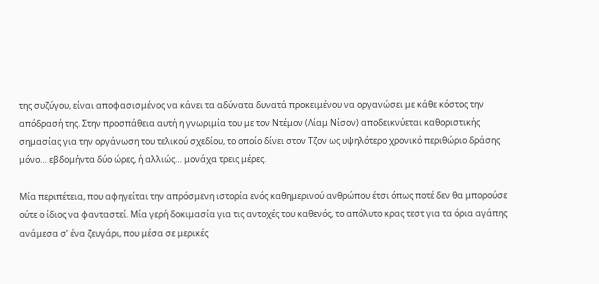της συζύγου, είναι αποφασισμένος να κάνει τα αδύνατα δυνατά προκειμένου να οργανώσει με κάθε κόστος την απόδρασή της. Στην προσπάθεια αυτή η γνωριμία του με τον Ντέμον (Λίαμ Νίσον) αποδεικνύεται καθοριστικής σημασίας για την οργάνωση του τελικού σχεδίου, το οποίο δίνει στον Τζον ως υψηλότερο χρονικό περιθώριο δράσης μόνο… εβδομήντα δύο ώρες, ή αλλιώς… μονάχα τρεις μέρες.

Μία περιπέτεια, που αφηγείται την απρόσμενη ιστορία ενός καθημερινού ανθρώπου έτσι όπως ποτέ δεν θα μπορούσε ούτε ο ίδιος να φανταστεί. Μία γερή δοκιμασία για τις αντοχές του καθενός, το απόλυτο κρας τεστ για τα όρια αγάπης ανάμεσα σ’ ένα ζευγάρι, που μέσα σε μερικές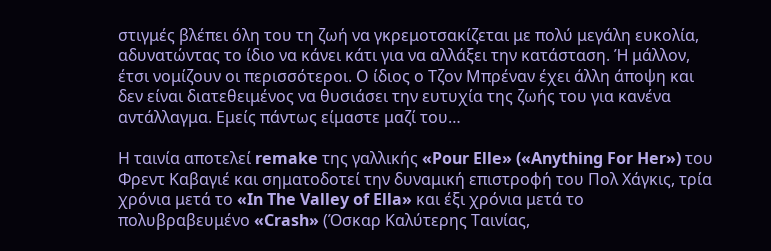στιγμές βλέπει όλη του τη ζωή να γκρεμοτσακίζεται με πολύ μεγάλη ευκολία, αδυνατώντας το ίδιο να κάνει κάτι για να αλλάξει την κατάσταση. Ή μάλλον, έτσι νομίζουν οι περισσότεροι. Ο ίδιος ο Τζον Μπρέναν έχει άλλη άποψη και δεν είναι διατεθειμένος να θυσιάσει την ευτυχία της ζωής του για κανένα αντάλλαγμα. Εμείς πάντως είμαστε μαζί του…

Η ταινία αποτελεί remake της γαλλικής «Pour Elle» («Anything For Her») του Φρεντ Καβαγιέ και σηματοδοτεί την δυναμική επιστροφή του Πολ Χάγκις, τρία χρόνια μετά το «In The Valley of Ella» και έξι χρόνια μετά το πολυβραβευμένο «Crash» (Όσκαρ Καλύτερης Ταινίας,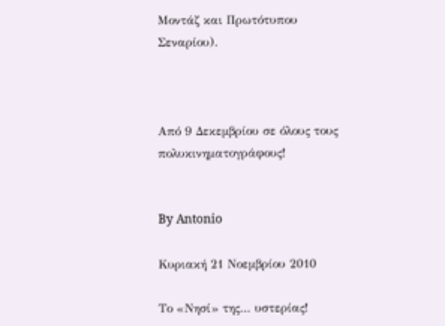Μοντάζ και Πρωτότυπου Σεναρίου).



Από 9 Δεκεμβρίου σε όλους τους πολυκινηματογράφους!


By Antonio

Κυριακή 21 Νοεμβρίου 2010

Το «Νησί» της… υστερίας!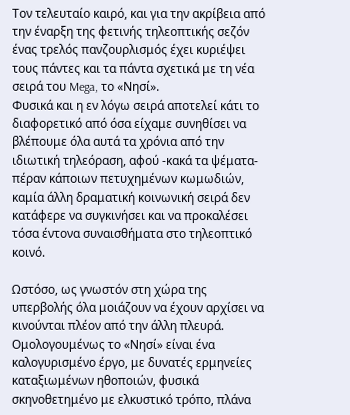Τον τελευταίο καιρό, και για την ακρίβεια από την έναρξη της φετινής τηλεοπτικής σεζόν ένας τρελός πανζουρλισμός έχει κυριέψει τους πάντες και τα πάντα σχετικά με τη νέα σειρά του Mega, το «Νησί».
Φυσικά και η εν λόγω σειρά αποτελεί κάτι το διαφορετικό από όσα είχαμε συνηθίσει να βλέπουμε όλα αυτά τα χρόνια από την ιδιωτική τηλεόραση, αφού -κακά τα ψέματα- πέραν κάποιων πετυχημένων κωμωδιών, καμία άλλη δραματική κοινωνική σειρά δεν κατάφερε να συγκινήσει και να προκαλέσει τόσα έντονα συναισθήματα στο τηλεοπτικό κοινό.

Ωστόσο, ως γνωστόν στη χώρα της υπερβολής όλα μοιάζουν να έχουν αρχίσει να κινούνται πλέον από την άλλη πλευρά. Ομολογουμένως το «Νησί» είναι ένα καλογυρισμένο έργο, με δυνατές ερμηνείες καταξιωμένων ηθοποιών, φυσικά σκηνοθετημένο με ελκυστικό τρόπο, πλάνα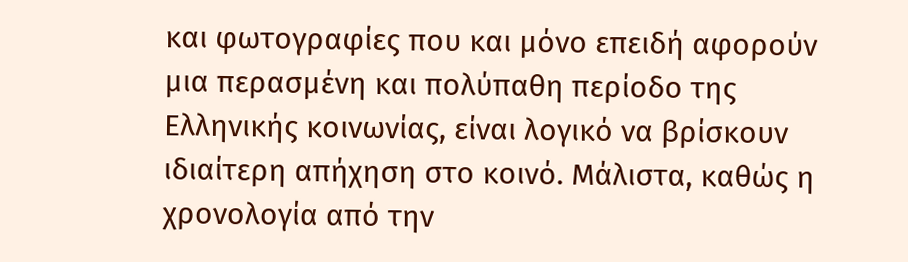και φωτογραφίες που και μόνο επειδή αφορούν μια περασμένη και πολύπαθη περίοδο της Ελληνικής κοινωνίας, είναι λογικό να βρίσκουν ιδιαίτερη απήχηση στο κοινό. Μάλιστα, καθώς η χρονολογία από την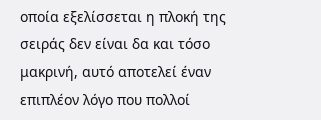οποία εξελίσσεται η πλοκή της σειράς δεν είναι δα και τόσο μακρινή, αυτό αποτελεί έναν επιπλέον λόγο που πολλοί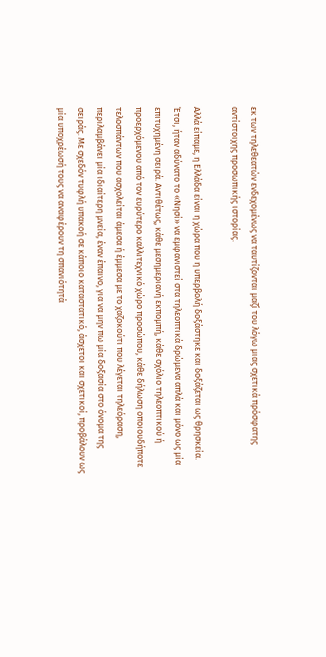εκ των τηλεθεατών ενδεχομένως να ταυτίζονται μαζί του λόγω μιας σχετικά πρόσφατης αντίστοιχης προσωπικής ιστορίας.

Αλλά είπαμε, η Ελλάδα είναι η χώρα που η υπερβολή δοξάστηκε και δοξάζεται ως θρησκεία. Έτσι, ήταν αδύνατο το «Νησί» να εμφανιστεί στα τηλεοπτικά δρώμενα απλά και μόνο ως μία επιτυχημένη σειρά. Αντιθέτως, κάθε μεσημεριανή εκπομπή, κάθε σχόλιο τηλεοπτικού ή προερχόμενου από τον ευρύτερο καλλιτεχνικό χώρο προσώπου, κάθε δήλωση οποιουδήποτε τελοσπάντων που ασχολείται άμεσα ή έμμεσα με το χαζοκούτι που λέγεται τηλεόραση, περιλαμβάνει μία ιδιαίτερη μνεία, έναν έπαινο, για να μην πω μία δοξασία στο όνομα της σειράς. Με σχεδόν τυφλή υπακοή σε κάποιο καταστατικό, άσχετοι και σχετικοί, προβάλουν ως μία υποχρέωσή τους να αναφέρουν τη σπανιότητά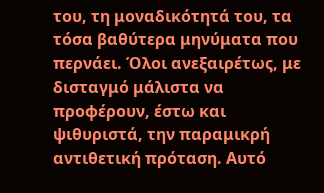του, τη μοναδικότητά του, τα τόσα βαθύτερα μηνύματα που περνάει. Όλοι ανεξαιρέτως, με δισταγμό μάλιστα να προφέρουν, έστω και ψιθυριστά, την παραμικρή αντιθετική πρόταση. Αυτό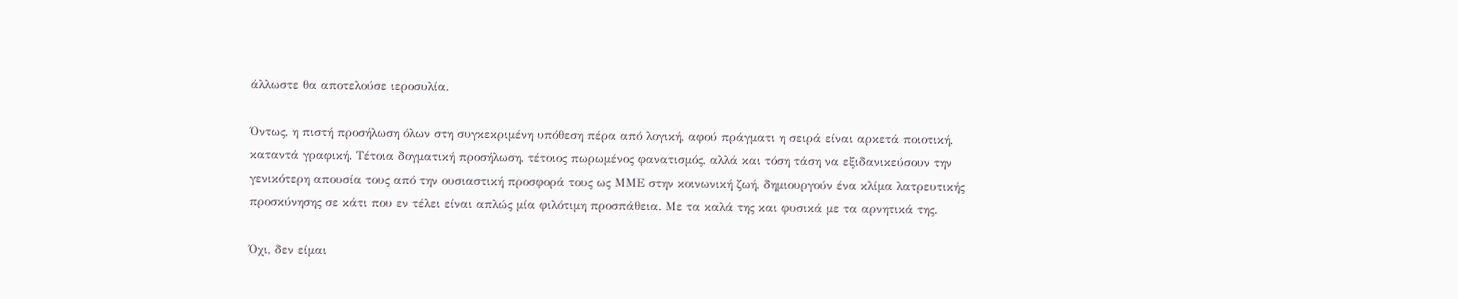άλλωστε θα αποτελούσε ιεροσυλία.

Όντως, η πιστή προσήλωση όλων στη συγκεκριμένη υπόθεση πέρα από λογική, αφού πράγματι η σειρά είναι αρκετά ποιοτική, καταντά γραφική. Τέτοια δογματική προσήλωση, τέτοιος πωρωμένος φανατισμός, αλλά και τόση τάση να εξιδανικεύσουν την γενικότερη απουσία τους από την ουσιαστική προσφορά τους ως ΜΜΕ στην κοινωνική ζωή, δημιουργούν ένα κλίμα λατρευτικής προσκύνησης σε κάτι που εν τέλει είναι απλώς μία φιλότιμη προσπάθεια. Με τα καλά της και φυσικά με τα αρνητικά της.

Όχι, δεν είμαι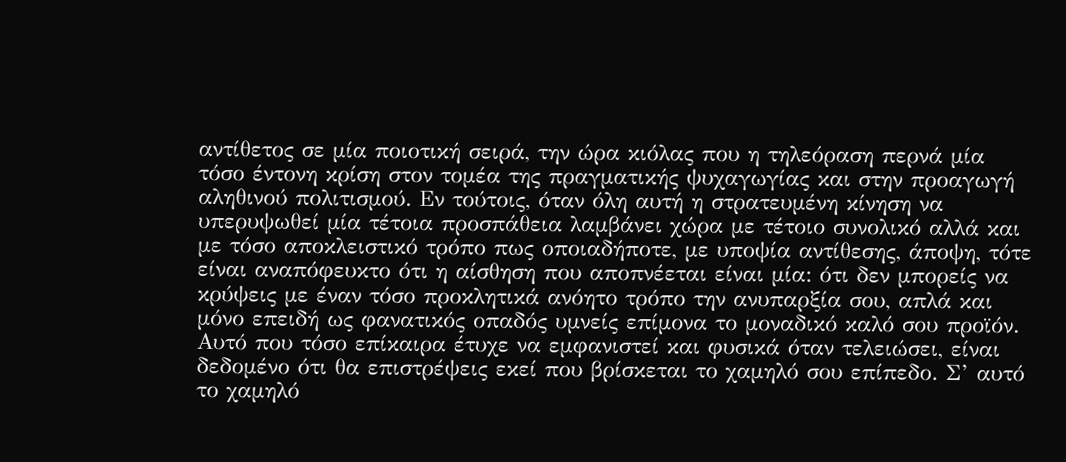αντίθετος σε μία ποιοτική σειρά, την ώρα κιόλας που η τηλεόραση περνά μία τόσο έντονη κρίση στον τομέα της πραγματικής ψυχαγωγίας και στην προαγωγή αληθινού πολιτισμού. Εν τούτοις, όταν όλη αυτή η στρατευμένη κίνηση να υπερυψωθεί μία τέτοια προσπάθεια λαμβάνει χώρα με τέτοιο συνολικό αλλά και με τόσο αποκλειστικό τρόπο πως οποιαδήποτε, με υποψία αντίθεσης, άποψη, τότε είναι αναπόφευκτο ότι η αίσθηση που αποπνέεται είναι μία: ότι δεν μπορείς να κρύψεις με έναν τόσο προκλητικά ανόητο τρόπο την ανυπαρξία σου, απλά και μόνο επειδή ως φανατικός οπαδός υμνείς επίμονα το μοναδικό καλό σου προϊόν. Αυτό που τόσο επίκαιρα έτυχε να εμφανιστεί και φυσικά όταν τελειώσει, είναι δεδομένο ότι θα επιστρέψεις εκεί που βρίσκεται το χαμηλό σου επίπεδο. Σ’ αυτό το χαμηλό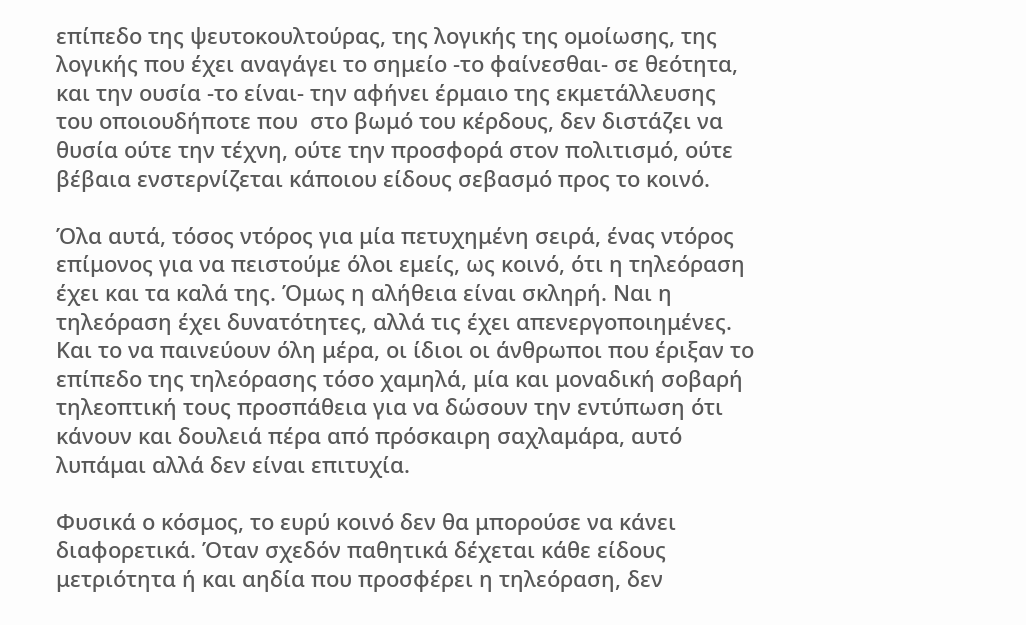επίπεδο της ψευτοκουλτούρας, της λογικής της ομοίωσης, της λογικής που έχει αναγάγει το σημείο -το φαίνεσθαι- σε θεότητα, και την ουσία -το είναι- την αφήνει έρμαιο της εκμετάλλευσης του οποιουδήποτε που  στο βωμό του κέρδους, δεν διστάζει να θυσία ούτε την τέχνη, ούτε την προσφορά στον πολιτισμό, ούτε βέβαια ενστερνίζεται κάποιου είδους σεβασμό προς το κοινό.

Όλα αυτά, τόσος ντόρος για μία πετυχημένη σειρά, ένας ντόρος επίμονος για να πειστούμε όλοι εμείς, ως κοινό, ότι η τηλεόραση έχει και τα καλά της. Όμως η αλήθεια είναι σκληρή. Ναι η τηλεόραση έχει δυνατότητες, αλλά τις έχει απενεργοποιημένες. Και το να παινεύουν όλη μέρα, οι ίδιοι οι άνθρωποι που έριξαν το επίπεδο της τηλεόρασης τόσο χαμηλά, μία και μοναδική σοβαρή τηλεοπτική τους προσπάθεια για να δώσουν την εντύπωση ότι κάνουν και δουλειά πέρα από πρόσκαιρη σαχλαμάρα, αυτό λυπάμαι αλλά δεν είναι επιτυχία.

Φυσικά ο κόσμος, το ευρύ κοινό δεν θα μπορούσε να κάνει διαφορετικά. Όταν σχεδόν παθητικά δέχεται κάθε είδους μετριότητα ή και αηδία που προσφέρει η τηλεόραση, δεν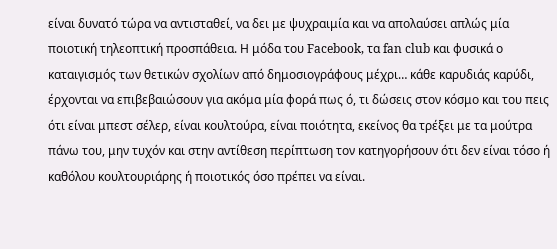είναι δυνατό τώρα να αντισταθεί, να δει με ψυχραιμία και να απολαύσει απλώς μία ποιοτική τηλεοπτική προσπάθεια. Η μόδα του Facebook, τα fan club και φυσικά ο καταιγισμός των θετικών σχολίων από δημοσιογράφους μέχρι… κάθε καρυδιάς καρύδι, έρχονται να επιβεβαιώσουν για ακόμα μία φορά πως ό, τι δώσεις στον κόσμο και του πεις ότι είναι μπεστ σέλερ, είναι κουλτούρα, είναι ποιότητα, εκείνος θα τρέξει με τα μούτρα πάνω του, μην τυχόν και στην αντίθεση περίπτωση τον κατηγορήσουν ότι δεν είναι τόσο ή καθόλου κουλτουριάρης ή ποιοτικός όσο πρέπει να είναι.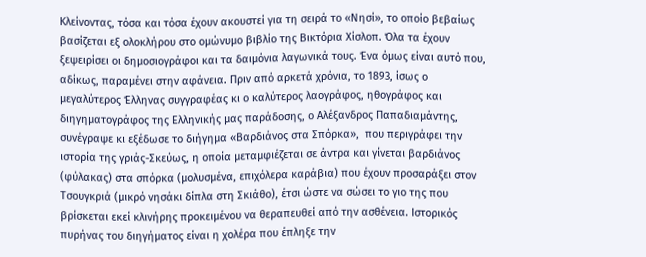Κλείνοντας, τόσα και τόσα έχουν ακουστεί για τη σειρά το «Νησί», το οποίο βεβαίως βασίζεται εξ ολοκλήρου στο ομώνυμο βιβλίο της Βικτόρια Χίσλοπ. Όλα τα έχουν ξεψειρίσει οι δημοσιογράφοι και τα δαιμόνια λαγωνικά τους. Ένα όμως είναι αυτό που, αδίκως, παραμένει στην αφάνεια. Πριν από αρκετά χρόνια, το 1893, ίσως ο μεγαλύτερος Έλληνας συγγραφέας κι ο καλύτερος λαογράφος, ηθογράφος και διηγηματογράφος της Ελληνικής μας παράδοσης, ο Αλέξανδρος Παπαδιαμάντης, συνέγραψε κι εξέδωσε το διήγημα «Βαρδιάνος στα Σπόρκα»,  που περιγράφει την ιστορία της γριάς-Σκεύως, η οποία μεταμφιέζεται σε άντρα και γίνεται βαρδιάνος (φύλακας) στα σπόρκα (μολυσμένα, επιχόλερα καράβια) που έχουν προσαράξει στον Τσουγκριά (μικρό νησάκι δίπλα στη Σκιάθο), έτσι ώστε να σώσει το γιο της που βρίσκεται εκεί κλινήρης προκειμένου να θεραπευθεί από την ασθένεια. Ιστορικός πυρήνας του διηγήματος είναι η χολέρα που έπληξε την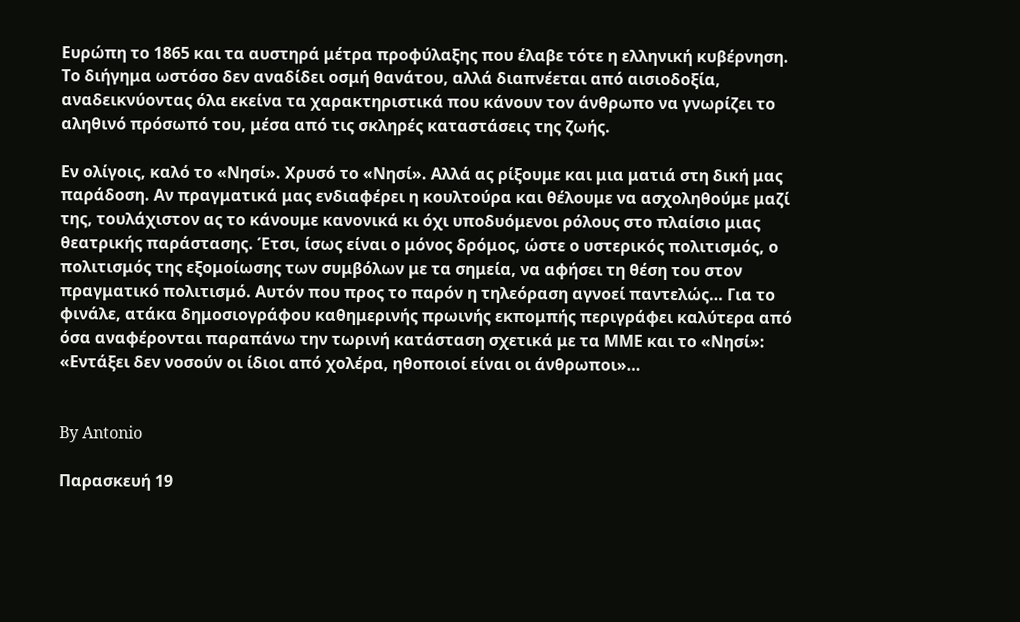Ευρώπη το 1865 και τα αυστηρά μέτρα προφύλαξης που έλαβε τότε η ελληνική κυβέρνηση. Tο διήγημα ωστόσο δεν αναδίδει οσμή θανάτου, αλλά διαπνέεται από αισιοδοξία, αναδεικνύοντας όλα εκείνα τα χαρακτηριστικά που κάνουν τον άνθρωπο να γνωρίζει το αληθινό πρόσωπό του, μέσα από τις σκληρές καταστάσεις της ζωής.

Εν ολίγοις, καλό το «Νησί». Χρυσό το «Νησί». Αλλά ας ρίξουμε και μια ματιά στη δική μας παράδοση. Αν πραγματικά μας ενδιαφέρει η κουλτούρα και θέλουμε να ασχοληθούμε μαζί της, τουλάχιστον ας το κάνουμε κανονικά κι όχι υποδυόμενοι ρόλους στο πλαίσιο μιας θεατρικής παράστασης. Έτσι, ίσως είναι ο μόνος δρόμος, ώστε ο υστερικός πολιτισμός, ο πολιτισμός της εξομοίωσης των συμβόλων με τα σημεία, να αφήσει τη θέση του στον πραγματικό πολιτισμό. Αυτόν που προς το παρόν η τηλεόραση αγνοεί παντελώς… Για το φινάλε, ατάκα δημοσιογράφου καθημερινής πρωινής εκπομπής περιγράφει καλύτερα από όσα αναφέρονται παραπάνω την τωρινή κατάσταση σχετικά με τα ΜΜΕ και το «Νησί»: «Εντάξει δεν νοσούν οι ίδιοι από χολέρα, ηθοποιοί είναι οι άνθρωποι»…


By Antonio

Παρασκευή 19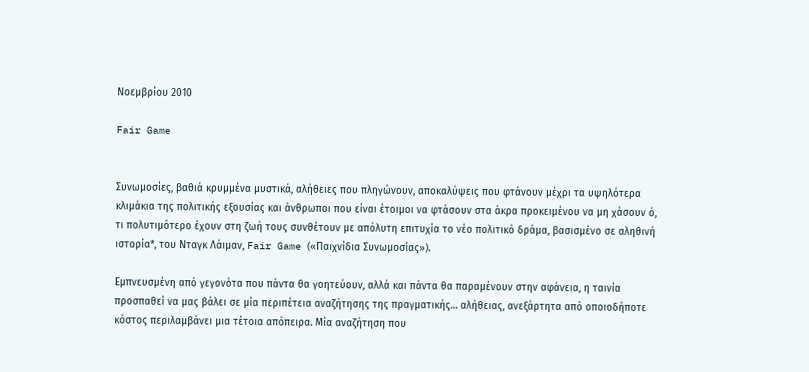Νοεμβρίου 2010

Fair Game


Συνωμοσίες, βαθιά κρυμμένα μυστικά, αλήθειες που πληγώνουν, αποκαλύψεις που φτάνουν μέχρι τα υψηλότερα κλιμάκια της πολιτικής εξουσίας και άνθρωποι που είναι έτοιμοι να φτάσουν στα άκρα προκειμένου να μη χάσουν ό, τι πολυτιμότερο έχουν στη ζωή τους συνθέτουν με απόλυτη επιτυχία το νέο πολιτικό δράμα, βασισμένο σε αληθινή ιστορία*, του Νταγκ Λάιμαν, Fair Game («Παιχνίδια Συνωμοσίας»).

Εμπνευσμένη από γεγονότα που πάντα θα γοητεύουν, αλλά και πάντα θα παραμένουν στην αφάνεια, η ταινία προσπαθεί να μας βάλει σε μία περιπέτεια αναζήτησης της πραγματικής… αλήθειας, ανεξάρτητα από οποιοδήποτε κόστος περιλαμβάνει μια τέτοια απόπειρα. Μία αναζήτηση που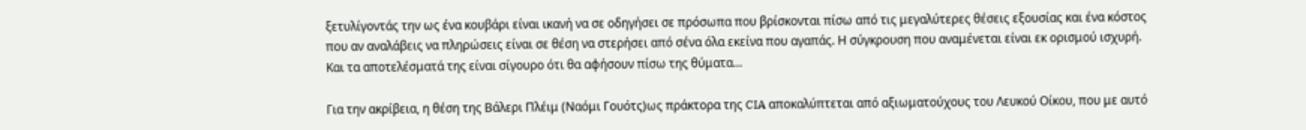ξετυλίγοντάς την ως ένα κουβάρι είναι ικανή να σε οδηγήσει σε πρόσωπα που βρίσκονται πίσω από τις μεγαλύτερες θέσεις εξουσίας και ένα κόστος που αν αναλάβεις να πληρώσεις είναι σε θέση να στερήσει από σένα όλα εκείνα που αγαπάς. Η σύγκρουση που αναμένεται είναι εκ ορισμού ισχυρή. Και τα αποτελέσματά της είναι σίγουρο ότι θα αφήσουν πίσω της θύματα…

Για την ακρίβεια, η θέση της Βάλερι Πλέιμ (Ναόμι Γουότς)ως πράκτορα της CIA αποκαλύπτεται από αξιωματούχους του Λευκού Οίκου, που με αυτό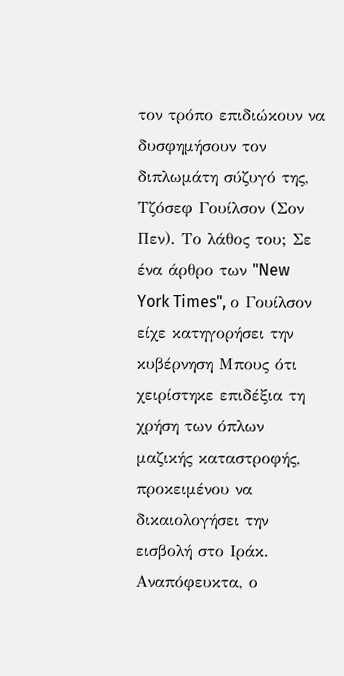τον τρόπο επιδιώκουν να δυσφημήσουν τον διπλωμάτη σύζυγό της, Τζόσεφ Γουίλσον (Σον Πεν). Το λάθος του; Σε ένα άρθρο των "New York Times", ο Γουίλσον είχε κατηγορήσει την κυβέρνηση Μπους ότι  χειρίστηκε επιδέξια τη χρήση των όπλων μαζικής καταστροφής, προκειμένου να δικαιολογήσει την εισβολή στο Ιράκ. Αναπόφευκτα, ο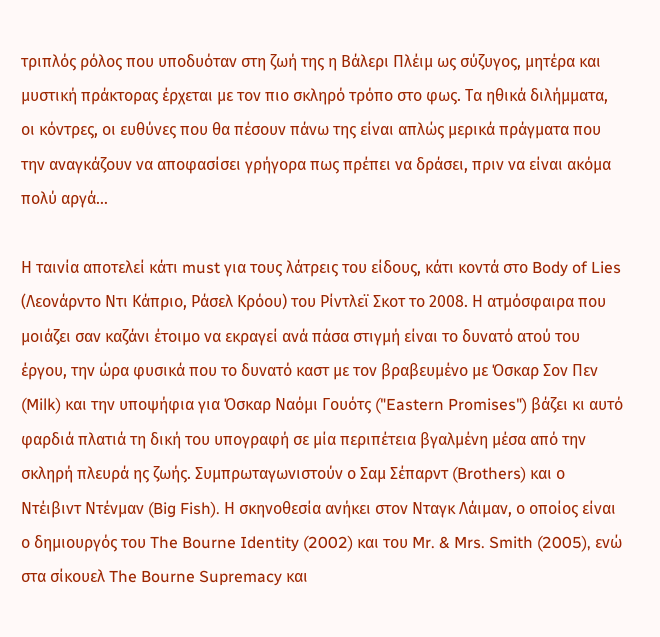τριπλός ρόλος που υποδυόταν στη ζωή της η Βάλερι Πλέιμ ως σύζυγος, μητέρα και μυστική πράκτορας έρχεται με τον πιο σκληρό τρόπο στο φως. Τα ηθικά διλήμματα, οι κόντρες, οι ευθύνες που θα πέσουν πάνω της είναι απλώς μερικά πράγματα που την αναγκάζουν να αποφασίσει γρήγορα πως πρέπει να δράσει, πριν να είναι ακόμα πολύ αργά…

Η ταινία αποτελεί κάτι must για τους λάτρεις του είδους, κάτι κοντά στο Body of Lies (Λεονάρντο Ντι Κάπριο, Ράσελ Κρόου) του Ρίντλεϊ Σκοτ το 2008. Η ατμόσφαιρα που μοιάζει σαν καζάνι έτοιμο να εκραγεί ανά πάσα στιγμή είναι το δυνατό ατού του έργου, την ώρα φυσικά που το δυνατό καστ με τον βραβευμένο με Όσκαρ Σον Πεν (Milk) και την υποψήφια για Όσκαρ Ναόμι Γουότς ("Eastern Promises") βάζει κι αυτό φαρδιά πλατιά τη δική του υπογραφή σε μία περιπέτεια βγαλμένη μέσα από την σκληρή πλευρά ης ζωής. Συμπρωταγωνιστούν ο Σαμ Σέπαρντ (Brothers) και ο Ντέιβιντ Ντένμαν (Big Fish). Η σκηνοθεσία ανήκει στον Νταγκ Λάιμαν, ο οποίος είναι ο δημιουργός του The Bourne Identity (2002) και του Mr. & Mrs. Smith (2005), ενώ στα σίκουελ The Bourne Supremacy και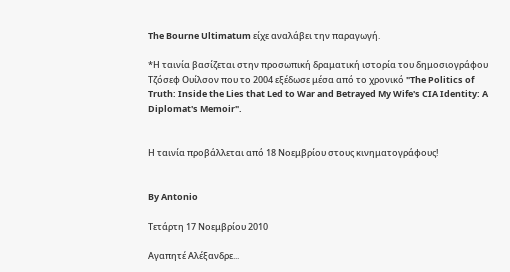The Bourne Ultimatum είχε αναλάβει την παραγωγή.

*Η ταινία βασίζεται στην προσωπική δραματική ιστορία του δημοσιογράφου Τζόσεφ Ουίλσον που το 2004 εξέδωσε μέσα από το χρονικό "The Politics of Truth: Inside the Lies that Led to War and Betrayed My Wife's CIA Identity: A Diplomat's Memoir".


Η ταινία προβάλλεται από 18 Νοεμβρίου στους κινηματογράφους!


By Antonio

Τετάρτη 17 Νοεμβρίου 2010

Αγαπητέ Αλέξανδρε...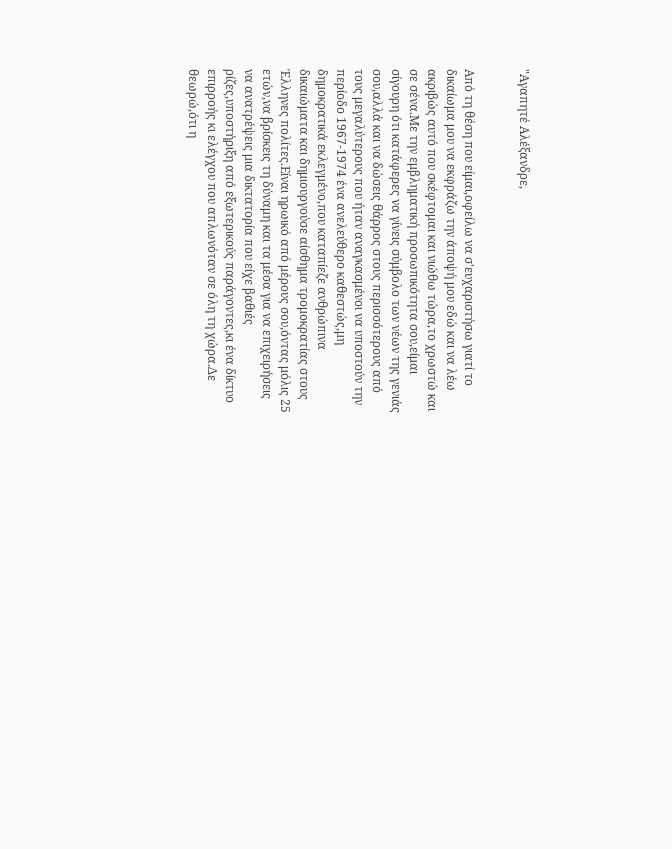"Αγαπητέ Αλέξανδρε,


Από τη θέση που είμαι,οφείλω να σ'ευχαριστήσω γιατί το δικαίωμα μου να εκφράζω την άποψή μου εδώ και να λέω ακριβώς αυτό που σκέφτομαι και νιώθω τώρα,το χρωστώ και σε σένα.Με την εμβληματική προσωπικότητα σου,είμαι σίγουρη ότι κατάφερες να γίνεις σύμβολο των νέων της γενιάς σου,αλλά και να δώσεις θάρρος στους περισσότερους από τους μεγαλύτερους που ήταν αναγκασμένοι να υποστούν την περίοδο 1967-1974 ένα ανελεύθερο καθεστώς,μη δημοκρατικά εκλεγμένο,που καταπίεζε ανθρώπινα δικαιώματα και δημιουργούσε αίσθημα τρομοκρατίας στους Έλληνες πολίτες.Είναι ηρωικό από μέρους σου,όντας μόλις 25 ετών,να βρίσκεις τη δύναμη και τα μέσα για να επιχειρήσεις να ανατρέψεις μια δικτατορία που είχε βαθιές ρίζες,υποστήριξη από εξωτερικούς παράγοντες,κι ένα δίκτυο επιρροής κι ελέγχου που απλωνόταν σε όλη τη χώρα.Δε θεωρώ,ότι η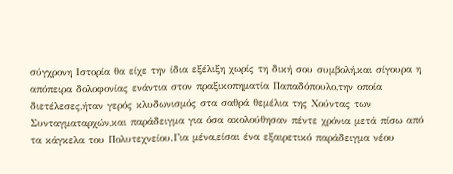σύγχρονη Ιστορία θα είχε την ίδια εξέλιξη χωρίς τη δική σου συμβολή,και σίγουρα η απόπειρα δολοφονίας ενάντια στον πραξικοπηματία Παπαδόπουλο,την οποία διετέλεσες,ήταν γερός κλυδωνισμός στα σαθρά θεμέλια της Χούντας των Συνταγματαρχών,και παράδειγμα για όσα ακολούθησαν πέντε χρόνια μετά πίσω από τα κάγκελα του Πολυτεχνείου.Για μένα,είσαι ένα εξαιρετικό παράδειγμα νέου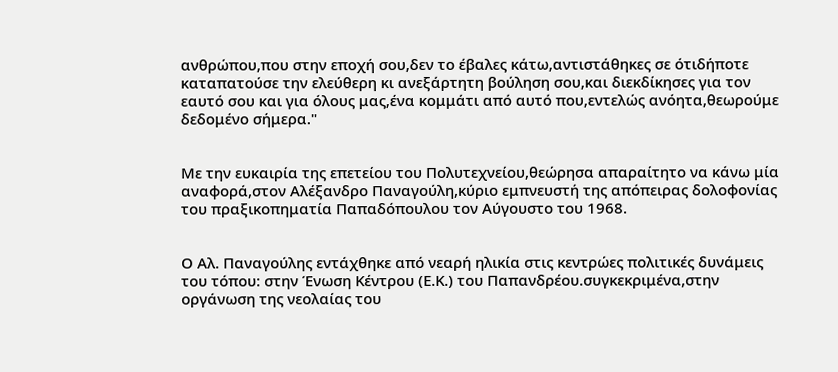ανθρώπου,που στην εποχή σου,δεν το έβαλες κάτω,αντιστάθηκες σε ότιδήποτε καταπατούσε την ελεύθερη κι ανεξάρτητη βούληση σου,και διεκδίκησες για τον εαυτό σου και για όλους μας,ένα κομμάτι από αυτό που,εντελώς ανόητα,θεωρούμε δεδομένο σήμερα."


Με την ευκαιρία της επετείου του Πολυτεχνείου,θεώρησα απαραίτητο να κάνω μία αναφορά,στον Αλέξανδρο Παναγούλη,κύριο εμπνευστή της απόπειρας δολοφονίας του πραξικοπηματία Παπαδόπουλου τον Αύγουστο του 1968.


Ο Αλ. Παναγούλης εντάχθηκε από νεαρή ηλικία στις κεντρώες πολιτικές δυνάμεις του τόπου: στην Ένωση Κέντρου (Ε.Κ.) του Παπανδρέου.συγκεκριμένα,στην οργάνωση της νεολαίας του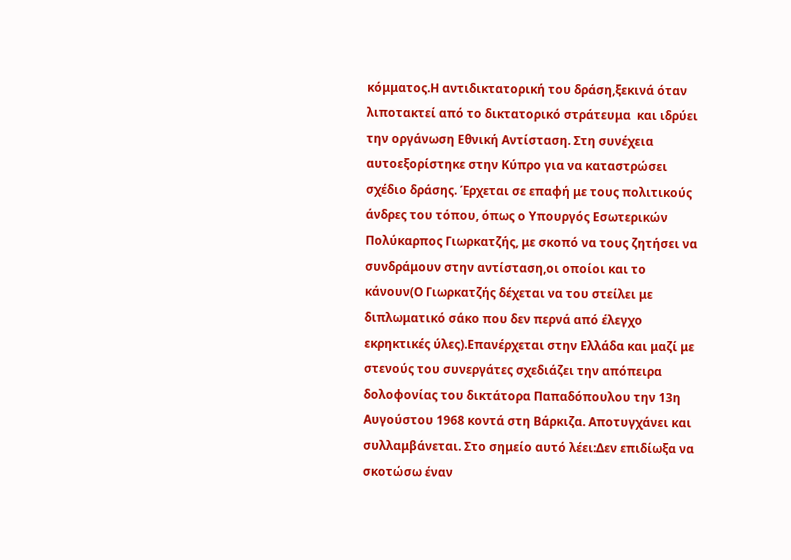κόμματος.Η αντιδικτατορική του δράση,ξεκινά όταν λιποτακτεί από το δικτατορικό στράτευμα  και ιδρύει την οργάνωση Εθνική Αντίσταση. Στη συνέχεια αυτοεξορίστηκε στην Κύπρο για να καταστρώσει σχέδιο δράσης. Έρχεται σε επαφή με τους πολιτικούς άνδρες του τόπου, όπως ο Υπουργός Εσωτερικών Πολύκαρπος Γιωρκατζής, με σκοπό να τους ζητήσει να συνδράμουν στην αντίσταση,οι οποίοι και το κάνουν(Ο Γιωρκατζής δέχεται να του στείλει με διπλωματικό σάκο που δεν περνά από έλεγχο εκρηκτικές ύλες).Επανέρχεται στην Ελλάδα και μαζί με στενούς του συνεργάτες σχεδιάζει την απόπειρα δολοφονίας του δικτάτορα Παπαδόπουλου την 13η Αυγούστου 1968 κοντά στη Βάρκιζα. Αποτυγχάνει και συλλαμβάνεται. Στο σημείο αυτό λέει:Δεν επιδίωξα να σκοτώσω έναν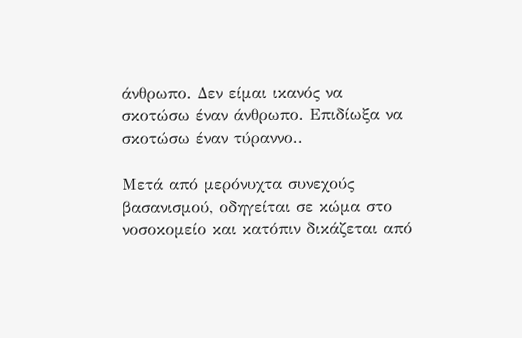άνθρωπο. Δεν είμαι ικανός να σκοτώσω έναν άνθρωπο. Επιδίωξα να σκοτώσω έναν τύραννο..

Μετά από μερόνυχτα συνεχούς βασανισμού, οδηγείται σε κώμα στο νοσοκομείο και κατόπιν δικάζεται από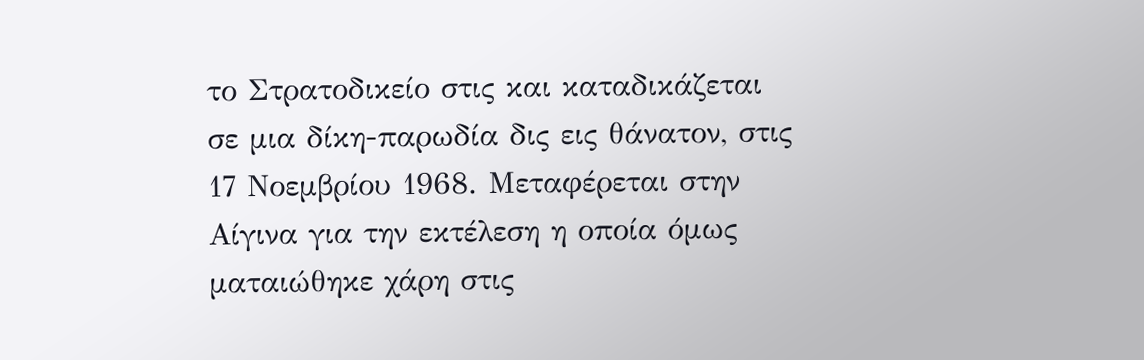το Στρατοδικείο στις και καταδικάζεται σε μια δίκη-παρωδία δις εις θάνατον, στις 17 Νοεμβρίου 1968. Μεταφέρεται στην Αίγινα για την εκτέλεση η οποία όμως ματαιώθηκε χάρη στις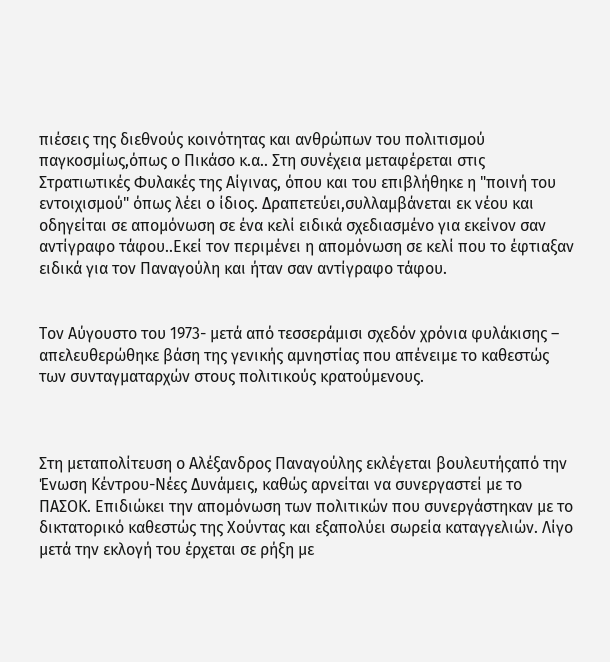πιέσεις της διεθνούς κοινότητας και ανθρώπων του πολιτισμού παγκοσμίως,όπως ο Πικάσο κ.α.. Στη συνέχεια μεταφέρεται στις Στρατιωτικές Φυλακές της Αίγινας, όπου και του επιβλήθηκε η "ποινή του εντοιχισμού" όπως λέει ο ίδιος. Δραπετεύει,συλλαμβάνεται εκ νέου και οδηγείται σε απομόνωση σε ένα κελί ειδικά σχεδιασμένο για εκείνον σαν αντίγραφο τάφου..Εκεί τον περιμένει η απομόνωση σε κελί που το έφτιαξαν ειδικά για τον Παναγούλη και ήταν σαν αντίγραφο τάφου.


Τον Αύγουστο του 1973- μετά από τεσσεράμισι σχεδόν χρόνια φυλάκισης – απελευθερώθηκε βάση της γενικής αμνηστίας που απένειμε το καθεστώς των συνταγματαρχών στους πολιτικούς κρατούμενους.



Στη μεταπολίτευση ο Αλέξανδρος Παναγούλης εκλέγεται βουλευτήςαπό την Ένωση Κέντρου-Νέες Δυνάμεις, καθώς αρνείται να συνεργαστεί με το ΠΑΣΟΚ. Επιδιώκει την απομόνωση των πολιτικών που συνεργάστηκαν με το δικτατορικό καθεστώς της Χούντας και εξαπολύει σωρεία καταγγελιών. Λίγο μετά την εκλογή του έρχεται σε ρήξη με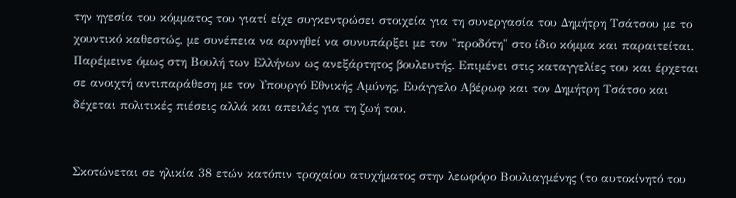την ηγεσία του κόμματος του γιατί είχε συγκεντρώσει στοιχεία για τη συνεργασία του Δημήτρη Τσάτσου με το χουντικό καθεστώς, με συνέπεια να αρνηθεί να συνυπάρξει με τον "προδότη" στο ίδιο κόμμα και παραιτείται. Παρέμεινε όμως στη Βουλή των Ελλήνων ως ανεξάρτητος βουλευτής. Επιμένει στις καταγγελίες του και έρχεται σε ανοιχτή αντιπαράθεση με τον Υπουργό Εθνικής Αμύνης, Ευάγγελο Αβέρωφ και τον Δημήτρη Τσάτσο και δέχεται πολιτικές πιέσεις αλλά και απειλές για τη ζωή του.


Σκοτώνεται σε ηλικία 38 ετών κατόπιν τροχαίου ατυχήματος στην λεωφόρο Βουλιαγμένης (το αυτοκίνητό του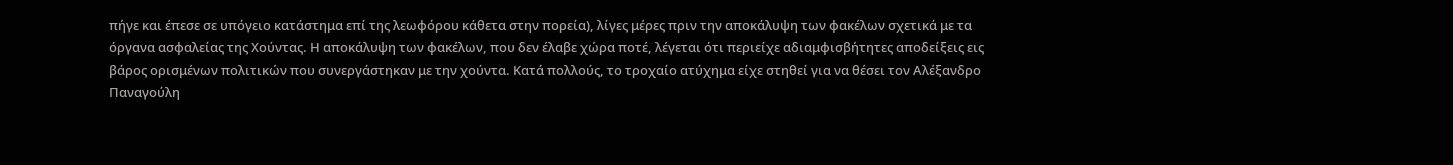πήγε και έπεσε σε υπόγειο κατάστημα επί της λεωφόρου κάθετα στην πορεία), λίγες μέρες πριν την αποκάλυψη των φακέλων σχετικά με τα όργανα ασφαλείας της Χούντας. Η αποκάλυψη των φακέλων, που δεν έλαβε χώρα ποτέ, λέγεται ότι περιείχε αδιαμφισβήτητες αποδείξεις εις βάρος ορισμένων πολιτικών που συνεργάστηκαν με την χούντα. Κατά πολλούς, το τροχαίο ατύχημα είχε στηθεί για να θέσει τον Αλέξανδρο Παναγούλη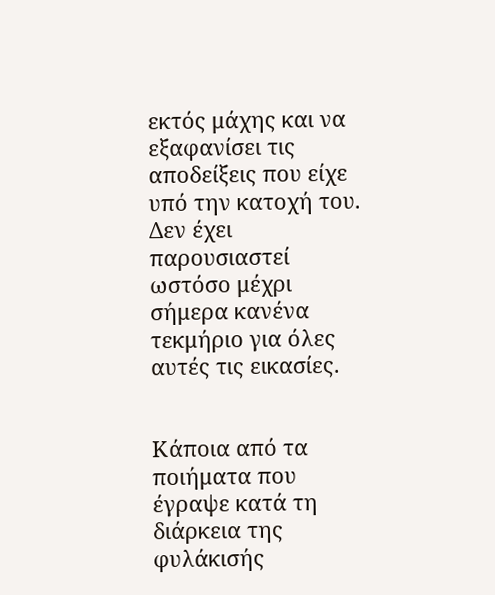εκτός μάχης και να εξαφανίσει τις αποδείξεις που είχε υπό την κατοχή του. Δεν έχει παρουσιαστεί ωστόσο μέχρι σήμερα κανένα τεκμήριο για όλες αυτές τις εικασίες.


Κάποια από τα ποιήματα που έγραψε κατά τη διάρκεια της φυλάκισής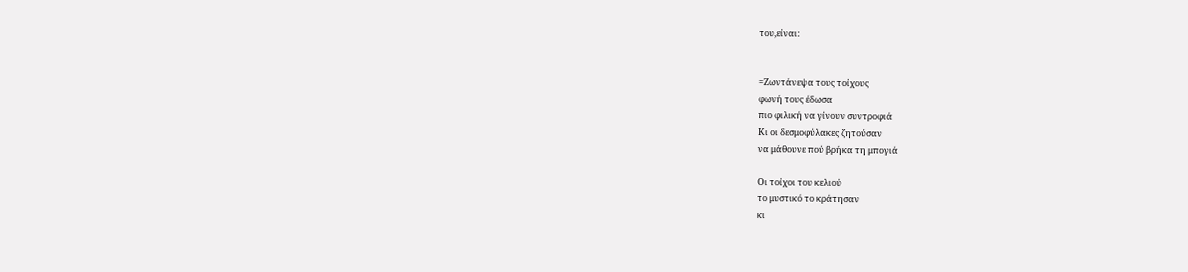του,είναι:


=Ζωντάνεψα τους τοίχους
φωνή τους έδωσα
πιο φιλική να γίνουν συντροφιά
Κι οι δεσμοφύλακες ζητούσαν
να μάθουνε πού βρήκα τη μπογιά

Οι τοίχοι του κελιού
το μυστικό το κράτησαν
κι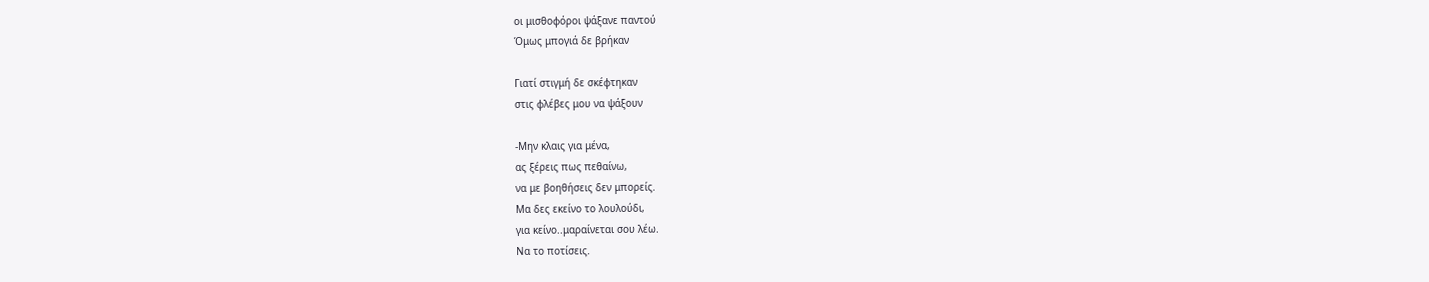οι μισθοφόροι ψάξανε παντού
Όμως μπογιά δε βρήκαν

Γιατί στιγμή δε σκέφτηκαν
στις φλέβες μου να ψάξουν

-Μην κλαις για μένα,
ας ξέρεις πως πεθαίνω,
να με βοηθήσεις δεν μπορείς.
Μα δες εκείνο το λουλούδι,
για κείνο..μαραίνεται σου λέω.
Να το ποτίσεις.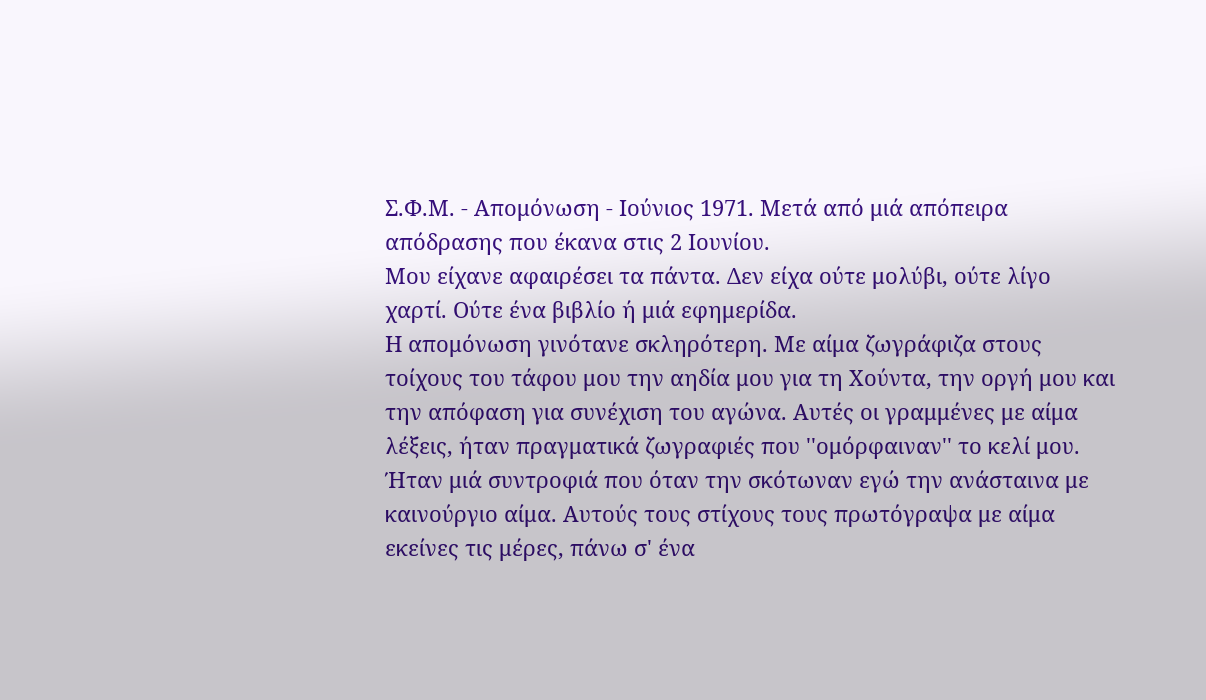Σ.Φ.Μ. - Απομόνωση - Ιούνιος 1971. Μετά από μιά απόπειρα απόδρασης που έκανα στις 2 Ιουνίου.
Μου είχανε αφαιρέσει τα πάντα. Δεν είχα ούτε μολύβι, ούτε λίγο χαρτί. Ούτε ένα βιβλίο ή μιά εφημερίδα.
Η απομόνωση γινότανε σκληρότερη. Με αίμα ζωγράφιζα στους τοίχους του τάφου μου την αηδία μου για τη Χούντα, την οργή μου και την απόφαση για συνέχιση του αγώνα. Αυτές οι γραμμένες με αίμα λέξεις, ήταν πραγματικά ζωγραφιές που ''ομόρφαιναν'' το κελί μου. Ήταν μιά συντροφιά που όταν την σκότωναν εγώ την ανάσταινα με καινούργιο αίμα. Αυτούς τους στίχους τους πρωτόγραψα με αίμα εκείνες τις μέρες, πάνω σ' ένα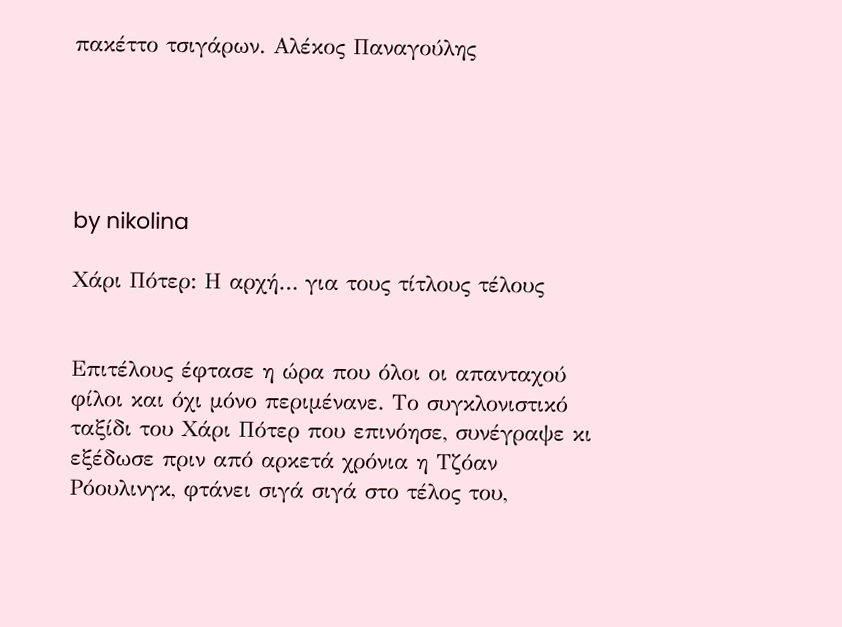πακέττο τσιγάρων. Αλέκος Παναγούλης





by nikolina

Χάρι Πότερ: Η αρχή… για τους τίτλους τέλους


Επιτέλους έφτασε η ώρα που όλοι οι απανταχού φίλοι και όχι μόνο περιμένανε. Το συγκλονιστικό ταξίδι του Χάρι Πότερ που επινόησε, συνέγραψε κι εξέδωσε πριν από αρκετά χρόνια η Τζόαν Ρόουλινγκ, φτάνει σιγά σιγά στο τέλος του,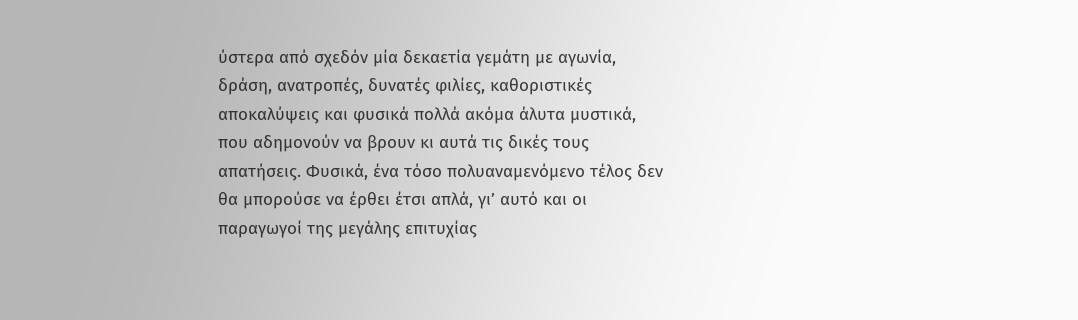ύστερα από σχεδόν μία δεκαετία γεμάτη με αγωνία, δράση, ανατροπές, δυνατές φιλίες, καθοριστικές αποκαλύψεις και φυσικά πολλά ακόμα άλυτα μυστικά, που αδημονούν να βρουν κι αυτά τις δικές τους απατήσεις. Φυσικά, ένα τόσο πολυαναμενόμενο τέλος δεν θα μπορούσε να έρθει έτσι απλά, γι’ αυτό και οι παραγωγοί της μεγάλης επιτυχίας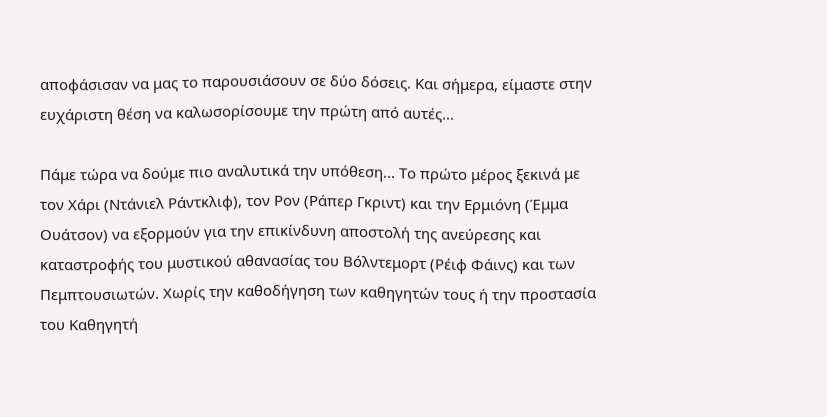αποφάσισαν να μας το παρουσιάσουν σε δύο δόσεις. Και σήμερα, είμαστε στην ευχάριστη θέση να καλωσορίσουμε την πρώτη από αυτές...

Πάμε τώρα να δούμε πιο αναλυτικά την υπόθεση... Το πρώτο μέρος ξεκινά με τον Χάρι (Ντάνιελ Ράντκλιφ), τον Ρον (Ράπερ Γκριντ) και την Ερμιόνη (Έμμα Ουάτσον) να εξορμούν για την επικίνδυνη αποστολή της ανεύρεσης και καταστροφής του μυστικού αθανασίας του Βόλντεμορτ (Ρέιφ Φάινς) και των Πεμπτουσιωτών. Χωρίς την καθοδήγηση των καθηγητών τους ή την προστασία του Καθηγητή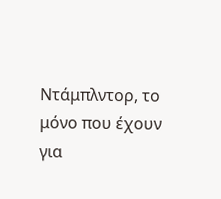Ντάμπλντορ, το μόνο που έχουν για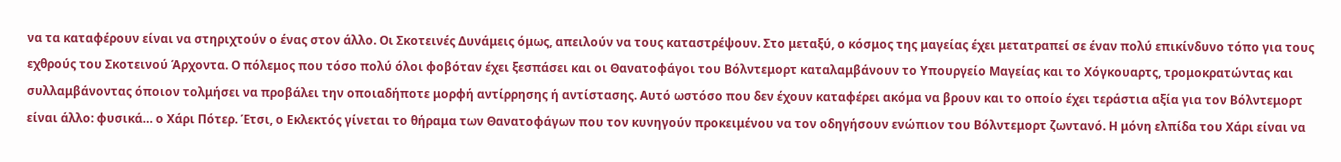να τα καταφέρουν είναι να στηριχτούν ο ένας στον άλλο. Οι Σκοτεινές Δυνάμεις όμως, απειλούν να τους καταστρέψουν. Στο μεταξύ, ο κόσμος της μαγείας έχει μετατραπεί σε έναν πολύ επικίνδυνο τόπο για τους εχθρούς του Σκοτεινού Άρχοντα. Ο πόλεμος που τόσο πολύ όλοι φοβόταν έχει ξεσπάσει και οι Θανατοφάγοι του Βόλντεμορτ καταλαμβάνουν το Υπουργείο Μαγείας και το Χόγκουαρτς, τρομοκρατώντας και συλλαμβάνοντας όποιον τολμήσει να προβάλει την οποιαδήποτε μορφή αντίρρησης ή αντίστασης. Αυτό ωστόσο που δεν έχουν καταφέρει ακόμα να βρουν και το οποίο έχει τεράστια αξία για τον Βόλντεμορτ είναι άλλο: φυσικά… ο Χάρι Πότερ. Έτσι, ο Εκλεκτός γίνεται το θήραμα των Θανατοφάγων που τον κυνηγούν προκειμένου να τον οδηγήσουν ενώπιον του Βόλντεμορτ ζωντανό. Η μόνη ελπίδα του Χάρι είναι να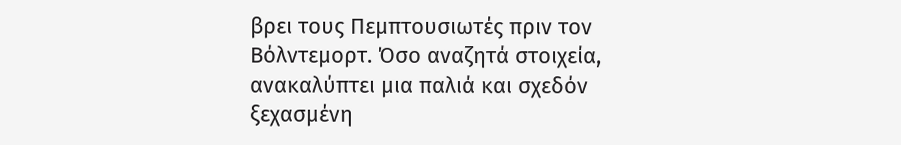βρει τους Πεμπτουσιωτές πριν τον Βόλντεμορτ. Όσο αναζητά στοιχεία, ανακαλύπτει μια παλιά και σχεδόν ξεχασμένη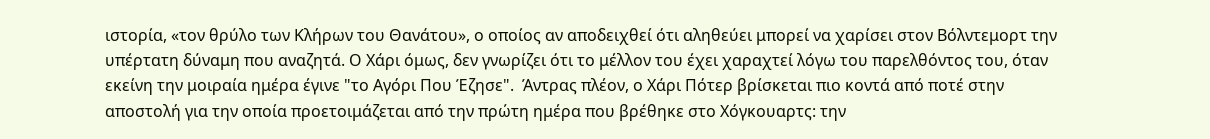ιστορία, «τον θρύλο των Κλήρων του Θανάτου», ο οποίος αν αποδειχθεί ότι αληθεύει μπορεί να χαρίσει στον Βόλντεμορτ την υπέρτατη δύναμη που αναζητά. Ο Χάρι όμως, δεν γνωρίζει ότι το μέλλον του έχει χαραχτεί λόγω του παρελθόντος του, όταν εκείνη την μοιραία ημέρα έγινε "το Αγόρι Που Έζησε".  Άντρας πλέον, ο Χάρι Πότερ βρίσκεται πιο κοντά από ποτέ στην αποστολή για την οποία προετοιμάζεται από την πρώτη ημέρα που βρέθηκε στο Χόγκουαρτς: την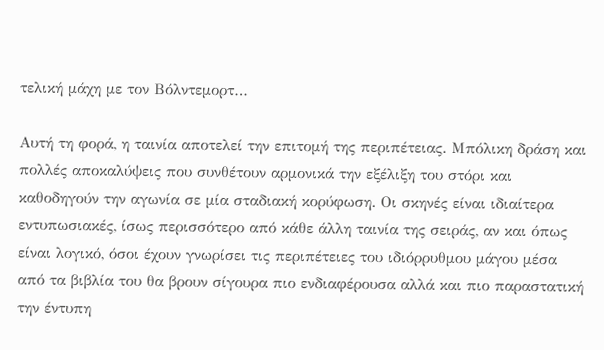τελική μάχη με τον Βόλντεμορτ…

Αυτή τη φορά, η ταινία αποτελεί την επιτομή της περιπέτειας. Μπόλικη δράση και πολλές αποκαλύψεις που συνθέτουν αρμονικά την εξέλιξη του στόρι και καθοδηγούν την αγωνία σε μία σταδιακή κορύφωση. Οι σκηνές είναι ιδιαίτερα εντυπωσιακές, ίσως περισσότερο από κάθε άλλη ταινία της σειράς, αν και όπως είναι λογικό, όσοι έχουν γνωρίσει τις περιπέτειες του ιδιόρρυθμου μάγου μέσα από τα βιβλία του θα βρουν σίγουρα πιο ενδιαφέρουσα αλλά και πιο παραστατική την έντυπη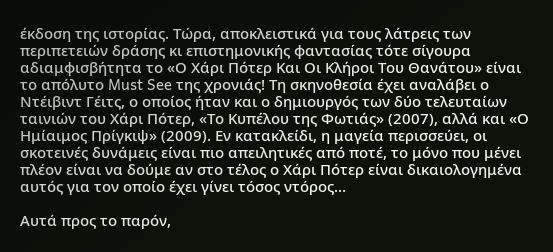έκδοση της ιστορίας. Τώρα, αποκλειστικά για τους λάτρεις των περιπετειών δράσης κι επιστημονικής φαντασίας τότε σίγουρα αδιαμφισβήτητα το «Ο Χάρι Πότερ Και Οι Κλήροι Του Θανάτου» είναι το απόλυτο Must See της χρονιάς! Τη σκηνοθεσία έχει αναλάβει ο Ντέιβιντ Γέιτς, ο οποίος ήταν και ο δημιουργός των δύο τελευταίων ταινιών του Χάρι Πότερ, «Το Κυπέλου της Φωτιάς» (2007), αλλά και «Ο Ημίαιμος Πρίγκιψ» (2009). Εν κατακλείδι, η μαγεία περισσεύει, οι σκοτεινές δυνάμεις είναι πιο απειλητικές από ποτέ, το μόνο που μένει πλέον είναι να δούμε αν στο τέλος ο Χάρι Πότερ είναι δικαιολογημένα αυτός για τον οποίο έχει γίνει τόσος ντόρος…

Αυτά προς το παρόν,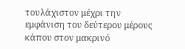τουλάχιστον μέχρι την εμφάνιση του δεύτερου μέρους κάπου στον μακρινό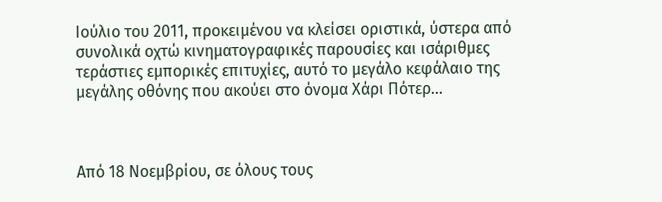Ιούλιο του 2011, προκειμένου να κλείσει οριστικά, ύστερα από συνολικά οχτώ κινηματογραφικές παρουσίες και ισάριθμες τεράστιες εμπορικές επιτυχίες, αυτό το μεγάλο κεφάλαιο της μεγάλης οθόνης που ακούει στο όνομα Χάρι Πότερ…



Από 18 Νοεμβρίου, σε όλους τους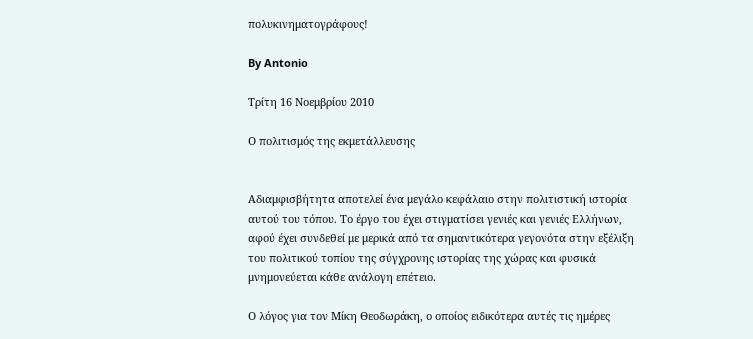πολυκινηματογράφους!

By Antonio

Τρίτη 16 Νοεμβρίου 2010

Ο πολιτισμός της εκμετάλλευσης


Αδιαμφισβήτητα αποτελεί ένα μεγάλο κεφάλαιο στην πολιτιστική ιστορία αυτού του τόπου. Το έργο του έχει στιγματίσει γενιές και γενιές Ελλήνων, αφού έχει συνδεθεί με μερικά από τα σημαντικότερα γεγονότα στην εξέλιξη του πολιτικού τοπίου της σύγχρονης ιστορίας της χώρας και φυσικά μνημονεύεται κάθε ανάλογη επέτειο.

Ο λόγος για τον Μίκη Θεοδωράκη, ο οποίος ειδικότερα αυτές τις ημέρες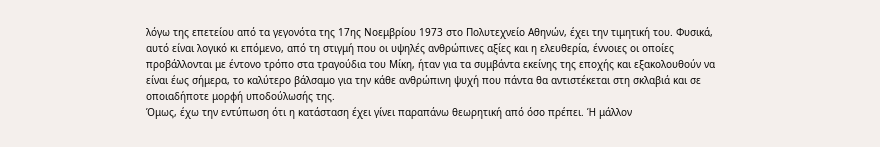λόγω της επετείου από τα γεγονότα της 17ης Νοεμβρίου 1973 στο Πολυτεχνείο Αθηνών, έχει την τιμητική του. Φυσικά, αυτό είναι λογικό κι επόμενο, από τη στιγμή που οι υψηλές ανθρώπινες αξίες και η ελευθερία, έννοιες οι οποίες προβάλλονται με έντονο τρόπο στα τραγούδια του Μίκη, ήταν για τα συμβάντα εκείνης της εποχής και εξακολουθούν να είναι έως σήμερα, το καλύτερο βάλσαμο για την κάθε ανθρώπινη ψυχή που πάντα θα αντιστέκεται στη σκλαβιά και σε οποιαδήποτε μορφή υποδούλωσής της.
Όμως, έχω την εντύπωση ότι η κατάσταση έχει γίνει παραπάνω θεωρητική από όσο πρέπει. Ή μάλλον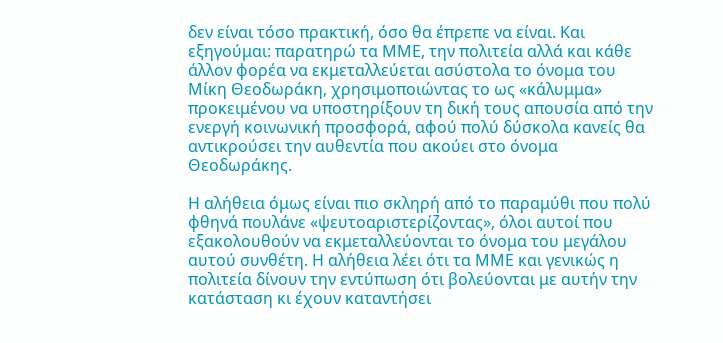δεν είναι τόσο πρακτική, όσο θα έπρεπε να είναι. Και εξηγούμαι: παρατηρώ τα ΜΜΕ, την πολιτεία αλλά και κάθε άλλον φορέα να εκμεταλλεύεται ασύστολα το όνομα του Μίκη Θεοδωράκη, χρησιμοποιώντας το ως «κάλυμμα» προκειμένου να υποστηρίξουν τη δική τους απουσία από την ενεργή κοινωνική προσφορά, αφού πολύ δύσκολα κανείς θα αντικρούσει την αυθεντία που ακούει στο όνομα Θεοδωράκης.

Η αλήθεια όμως είναι πιο σκληρή από το παραμύθι που πολύ φθηνά πουλάνε «ψευτοαριστερίζοντας», όλοι αυτοί που εξακολουθούν να εκμεταλλεύονται το όνομα του μεγάλου αυτού συνθέτη. Η αλήθεια λέει ότι τα ΜΜΕ και γενικώς η πολιτεία δίνουν την εντύπωση ότι βολεύονται με αυτήν την κατάσταση κι έχουν καταντήσει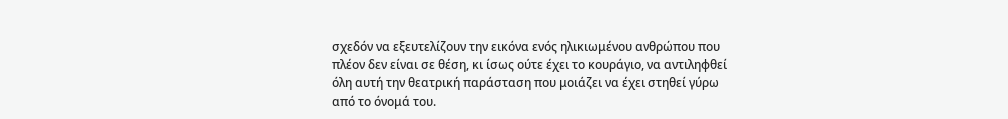σχεδόν να εξευτελίζουν την εικόνα ενός ηλικιωμένου ανθρώπου που πλέον δεν είναι σε θέση, κι ίσως ούτε έχει το κουράγιο, να αντιληφθεί όλη αυτή την θεατρική παράσταση που μοιάζει να έχει στηθεί γύρω από το όνομά του.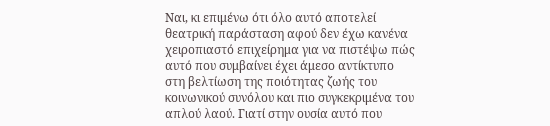Ναι, κι επιμένω ότι όλο αυτό αποτελεί θεατρική παράσταση αφού δεν έχω κανένα χειροπιαστό επιχείρημα για να πιστέψω πώς αυτό που συμβαίνει έχει άμεσο αντίκτυπο στη βελτίωση της ποιότητας ζωής του κοινωνικού συνόλου και πιο συγκεκριμένα του απλού λαού. Γιατί στην ουσία αυτό που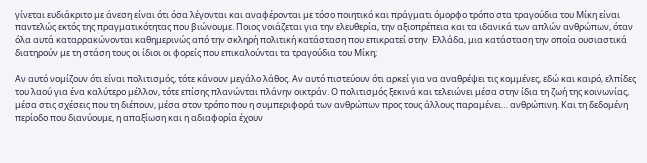γίνεται ευδιάκριτο με άνεση είναι ότι όσα λέγονται και αναφέρονται με τόσο ποιητικό και πράγματι όμορφο τρόπο στα τραγούδια του Μίκη είναι παντελώς εκτός της πραγματικότητας που βιώνουμε. Ποιος νοιάζεται για την ελευθερία, την αξιοπρέπεια και τα ιδανικά των απλών ανθρώπων, όταν όλα αυτά καταρρακώνονται καθημερινώς από την σκληρή πολιτική κατάσταση που επικρατεί στην  Ελλάδα, μια κατάσταση την οποία ουσιαστικά διατηρούν με τη στάση τους οι ίδιοι οι φορείς που επικαλούνται τα τραγούδια του Μίκη;

Αν αυτό νομίζουν ότι είναι πολιτισμός, τότε κάνουν μεγάλο λάθος. Αν αυτό πιστεύουν ότι αρκεί για να αναθρέψει τις κομμένες, εδώ και καιρό, ελπίδες του λαού για ένα καλύτερο μέλλον, τότε επίσης πλανώνται πλάνην οικτράν. Ο πολιτισμός ξεκινά και τελειώνει μέσα στην ίδια τη ζωή της κοινωνίας, μέσα στις σχέσεις που τη διέπουν, μέσα στον τρόπο που η συμπεριφορά των ανθρώπων προς τους άλλους παραμένει… ανθρώπινη. Και τη δεδομένη περίοδο που διανύουμε, η απαξίωση και η αδιαφορία έχουν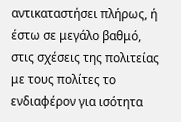αντικαταστήσει πλήρως, ή έστω σε μεγάλο βαθμό, στις σχέσεις της πολιτείας με τους πολίτες το ενδιαφέρον για ισότητα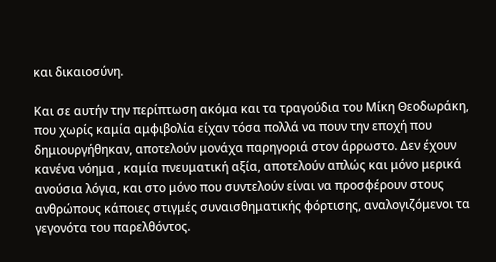και δικαιοσύνη.

Και σε αυτήν την περίπτωση ακόμα και τα τραγούδια του Μίκη Θεοδωράκη, που χωρίς καμία αμφιβολία είχαν τόσα πολλά να πουν την εποχή που δημιουργήθηκαν, αποτελούν μονάχα παρηγοριά στον άρρωστο. Δεν έχουν κανένα νόημα , καμία πνευματική αξία, αποτελούν απλώς και μόνο μερικά ανούσια λόγια, και στο μόνο που συντελούν είναι να προσφέρουν στους ανθρώπους κάποιες στιγμές συναισθηματικής φόρτισης, αναλογιζόμενοι τα γεγονότα του παρελθόντος.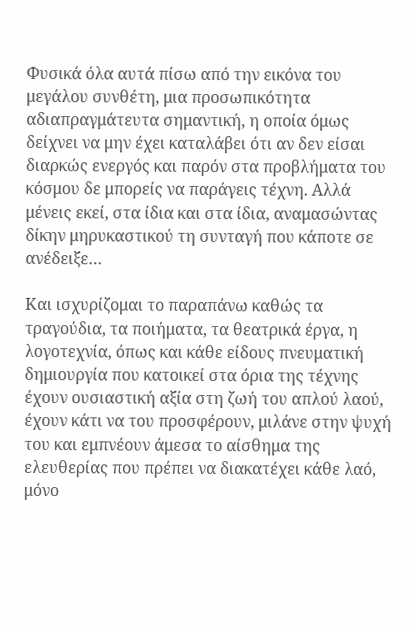Φυσικά όλα αυτά πίσω από την εικόνα του μεγάλου συνθέτη, μια προσωπικότητα αδιαπραγμάτευτα σημαντική, η οποία όμως δείχνει να μην έχει καταλάβει ότι αν δεν είσαι διαρκώς ενεργός και παρόν στα προβλήματα του κόσμου δε μπορείς να παράγεις τέχνη. Αλλά μένεις εκεί, στα ίδια και στα ίδια, αναμασώντας δίκην μηρυκαστικού τη συνταγή που κάποτε σε ανέδειξε…

Και ισχυρίζομαι το παραπάνω καθώς τα τραγούδια, τα ποιήματα, τα θεατρικά έργα, η λογοτεχνία, όπως και κάθε είδους πνευματική δημιουργία που κατοικεί στα όρια της τέχνης έχουν ουσιαστική αξία στη ζωή του απλού λαού, έχουν κάτι να του προσφέρουν, μιλάνε στην ψυχή του και εμπνέουν άμεσα το αίσθημα της ελευθερίας που πρέπει να διακατέχει κάθε λαό, μόνο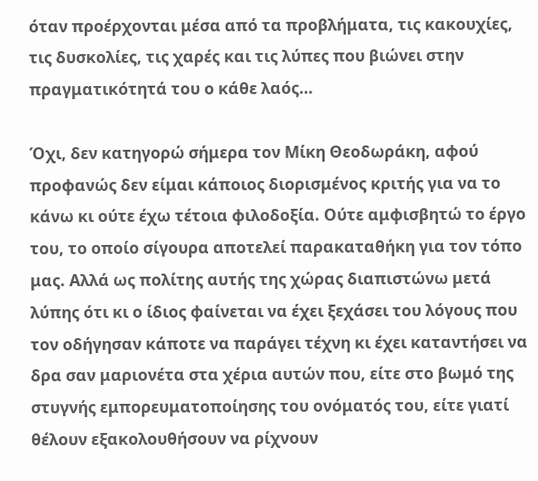όταν προέρχονται μέσα από τα προβλήματα, τις κακουχίες, τις δυσκολίες, τις χαρές και τις λύπες που βιώνει στην πραγματικότητά του ο κάθε λαός…

Όχι, δεν κατηγορώ σήμερα τον Μίκη Θεοδωράκη, αφού προφανώς δεν είμαι κάποιος διορισμένος κριτής για να το κάνω κι ούτε έχω τέτοια φιλοδοξία. Ούτε αμφισβητώ το έργο του, το οποίο σίγουρα αποτελεί παρακαταθήκη για τον τόπο μας. Αλλά ως πολίτης αυτής της χώρας διαπιστώνω μετά λύπης ότι κι ο ίδιος φαίνεται να έχει ξεχάσει του λόγους που τον οδήγησαν κάποτε να παράγει τέχνη κι έχει καταντήσει να δρα σαν μαριονέτα στα χέρια αυτών που, είτε στο βωμό της στυγνής εμπορευματοποίησης του ονόματός του, είτε γιατί θέλουν εξακολουθήσουν να ρίχνουν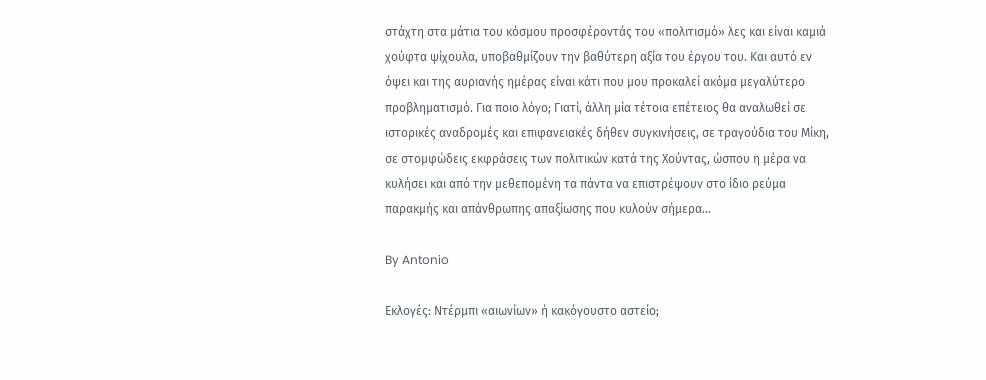στάχτη στα μάτια του κόσμου προσφέροντάς του «πολιτισμό» λες και είναι καμιά χούφτα ψίχουλα, υποβαθμίζουν την βαθύτερη αξία του έργου του. Και αυτό εν όψει και της αυριανής ημέρας είναι κάτι που μου προκαλεί ακόμα μεγαλύτερο προβληματισμό. Για ποιο λόγο; Γιατί, άλλη μία τέτοια επέτειος θα αναλωθεί σε ιστορικές αναδρομές και επιφανειακές δήθεν συγκινήσεις, σε τραγούδια του Μίκη, σε στομφώδεις εκφράσεις των πολιτικών κατά της Χούντας, ώσπου η μέρα να κυλήσει και από την μεθεπομένη τα πάντα να επιστρέψουν στο ίδιο ρεύμα παρακμής και απάνθρωπης απαξίωσης που κυλούν σήμερα…

By Antonio

Εκλογές: Ντέρμπι «αιωνίων» ή κακόγουστο αστείο;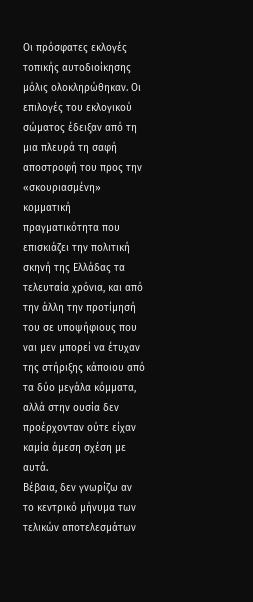Οι πρόσφατες εκλογές τοπικής αυτοδιοίκησης μόλις ολοκληρώθηκαν. Οι επιλογές του εκλογικού σώματος έδειξαν από τη μια πλευρά τη σαφή αποστροφή του προς την «σκουριασμένη» κομματική πραγματικότητα που επισκιάζει την πολιτική σκηνή της Ελλάδας τα τελευταία χρόνια, και από την άλλη την προτίμησή του σε υποψήφιους που ναι μεν μπορεί να έτυχαν της στήριξης κάποιου από τα δύο μεγάλα κόμματα, αλλά στην ουσία δεν προέρχονταν ούτε είχαν καμία άμεση σχέση με αυτά.
Βέβαια, δεν γνωρίζω αν το κεντρικό μήνυμα των τελικών αποτελεσμάτων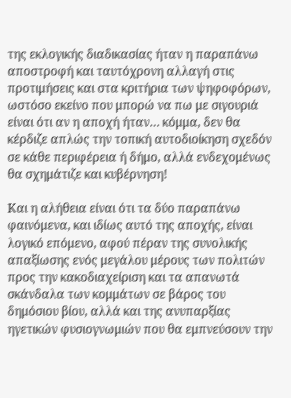της εκλογικής διαδικασίας ήταν η παραπάνω αποστροφή και ταυτόχρονη αλλαγή στις προτιμήσεις και στα κριτήρια των ψηφοφόρων, ωστόσο εκείνο που μπορώ να πω με σιγουριά είναι ότι αν η αποχή ήταν… κόμμα, δεν θα κέρδιζε απλώς την τοπική αυτοδιοίκηση σχεδόν σε κάθε περιφέρεια ή δήμο, αλλά ενδεχομένως θα σχημάτιζε και κυβέρνηση!

Και η αλήθεια είναι ότι τα δύο παραπάνω φαινόμενα, και ιδίως αυτό της αποχής, είναι λογικό επόμενο, αφού πέραν της συνολικής απαξίωσης ενός μεγάλου μέρους των πολιτών προς την κακοδιαχείριση και τα απανωτά σκάνδαλα των κομμάτων σε βάρος του δημόσιου βίου, αλλά και της ανυπαρξίας ηγετικών φυσιογνωμιών που θα εμπνεύσουν την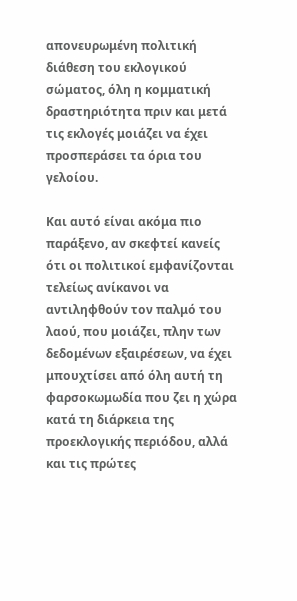απονευρωμένη πολιτική διάθεση του εκλογικού σώματος, όλη η κομματική δραστηριότητα πριν και μετά τις εκλογές μοιάζει να έχει προσπεράσει τα όρια του γελοίου.

Και αυτό είναι ακόμα πιο παράξενο, αν σκεφτεί κανείς ότι οι πολιτικοί εμφανίζονται τελείως ανίκανοι να αντιληφθούν τον παλμό του λαού, που μοιάζει, πλην των δεδομένων εξαιρέσεων, να έχει μπουχτίσει από όλη αυτή τη φαρσοκωμωδία που ζει η χώρα κατά τη διάρκεια της προεκλογικής περιόδου, αλλά και τις πρώτες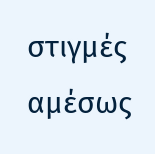στιγμές αμέσως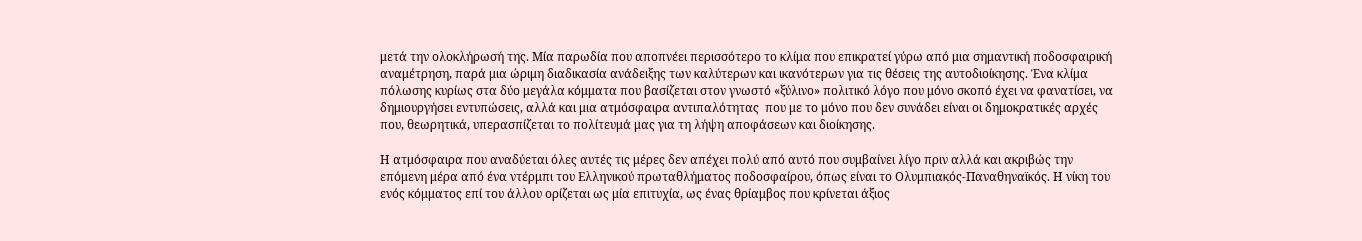μετά την ολοκλήρωσή της. Μία παρωδία που αποπνέει περισσότερο το κλίμα που επικρατεί γύρω από μια σημαντική ποδοσφαιρική αναμέτρηση, παρά μια ώριμη διαδικασία ανάδειξης των καλύτερων και ικανότερων για τις θέσεις της αυτοδιοίκησης. Ένα κλίμα πόλωσης κυρίως στα δύο μεγάλα κόμματα που βασίζεται στον γνωστό «ξύλινο» πολιτικό λόγο που μόνο σκοπό έχει να φανατίσει, να δημιουργήσει εντυπώσεις, αλλά και μια ατμόσφαιρα αντιπαλότητας  που με το μόνο που δεν συνάδει είναι οι δημοκρατικές αρχές που, θεωρητικά, υπερασπίζεται το πολίτευμά μας για τη λήψη αποφάσεων και διοίκησης.

Η ατμόσφαιρα που αναδύεται όλες αυτές τις μέρες δεν απέχει πολύ από αυτό που συμβαίνει λίγο πριν αλλά και ακριβώς την επόμενη μέρα από ένα ντέρμπι του Ελληνικού πρωταθλήματος ποδοσφαίρου, όπως είναι το Ολυμπιακός-Παναθηναϊκός. Η νίκη του ενός κόμματος επί του άλλου ορίζεται ως μία επιτυχία, ως ένας θρίαμβος που κρίνεται άξιος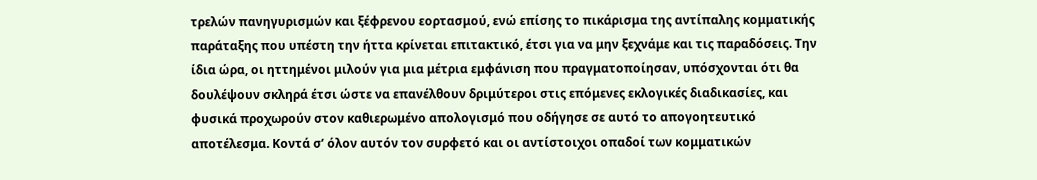τρελών πανηγυρισμών και ξέφρενου εορτασμού, ενώ επίσης το πικάρισμα της αντίπαλης κομματικής παράταξης που υπέστη την ήττα κρίνεται επιτακτικό, έτσι για να μην ξεχνάμε και τις παραδόσεις. Την ίδια ώρα, οι ηττημένοι μιλούν για μια μέτρια εμφάνιση που πραγματοποίησαν, υπόσχονται ότι θα δουλέψουν σκληρά έτσι ώστε να επανέλθουν δριμύτεροι στις επόμενες εκλογικές διαδικασίες, και φυσικά προχωρούν στον καθιερωμένο απολογισμό που οδήγησε σε αυτό το απογοητευτικό αποτέλεσμα. Κοντά σ’ όλον αυτόν τον συρφετό και οι αντίστοιχοι οπαδοί των κομματικών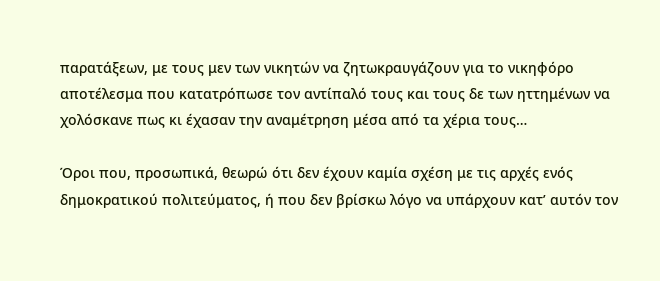παρατάξεων, με τους μεν των νικητών να ζητωκραυγάζουν για το νικηφόρο αποτέλεσμα που κατατρόπωσε τον αντίπαλό τους και τους δε των ηττημένων να χολόσκανε πως κι έχασαν την αναμέτρηση μέσα από τα χέρια τους…

Όροι που, προσωπικά, θεωρώ ότι δεν έχουν καμία σχέση με τις αρχές ενός δημοκρατικού πολιτεύματος, ή που δεν βρίσκω λόγο να υπάρχουν κατ’ αυτόν τον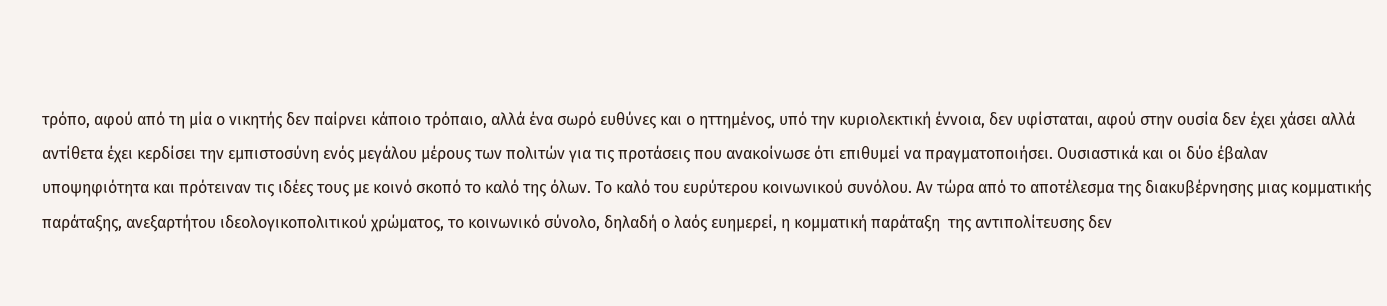τρόπο, αφού από τη μία ο νικητής δεν παίρνει κάποιο τρόπαιο, αλλά ένα σωρό ευθύνες και ο ηττημένος, υπό την κυριολεκτική έννοια, δεν υφίσταται, αφού στην ουσία δεν έχει χάσει αλλά αντίθετα έχει κερδίσει την εμπιστοσύνη ενός μεγάλου μέρους των πολιτών για τις προτάσεις που ανακοίνωσε ότι επιθυμεί να πραγματοποιήσει. Ουσιαστικά και οι δύο έβαλαν υποψηφιότητα και πρότειναν τις ιδέες τους με κοινό σκοπό το καλό της όλων. Το καλό του ευρύτερου κοινωνικού συνόλου. Αν τώρα από το αποτέλεσμα της διακυβέρνησης μιας κομματικής παράταξης, ανεξαρτήτου ιδεολογικοπολιτικού χρώματος, το κοινωνικό σύνολο, δηλαδή ο λαός ευημερεί, η κομματική παράταξη  της αντιπολίτευσης δεν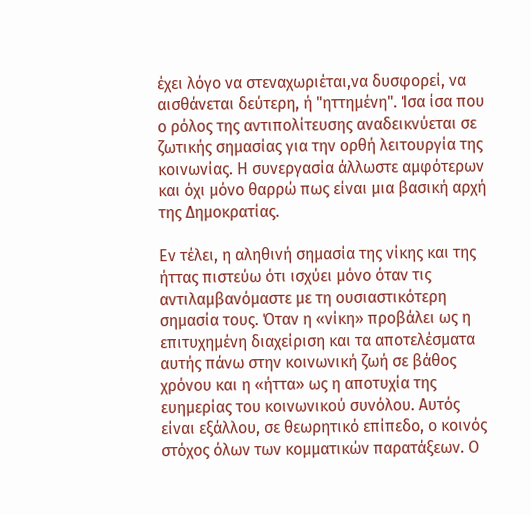έχει λόγο να στεναχωριέται,να δυσφορεί, να αισθάνεται δεύτερη, ή "ηττημένη". Ίσα ίσα που ο ρόλος της αντιπολίτευσης αναδεικνύεται σε ζωτικής σημασίας για την ορθή λειτουργία της κοινωνίας. Η συνεργασία άλλωστε αμφότερων και όχι μόνο θαρρώ πως είναι μια βασική αρχή της Δημοκρατίας.

Εν τέλει, η αληθινή σημασία της νίκης και της ήττας πιστεύω ότι ισχύει μόνο όταν τις αντιλαμβανόμαστε με τη ουσιαστικότερη σημασία τους. Όταν η «νίκη» προβάλει ως η επιτυχημένη διαχείριση και τα αποτελέσματα αυτής πάνω στην κοινωνική ζωή σε βάθος χρόνου και η «ήττα» ως η αποτυχία της ευημερίας του κοινωνικού συνόλου. Αυτός είναι εξάλλου, σε θεωρητικό επίπεδο, ο κοινός στόχος όλων των κομματικών παρατάξεων. Ο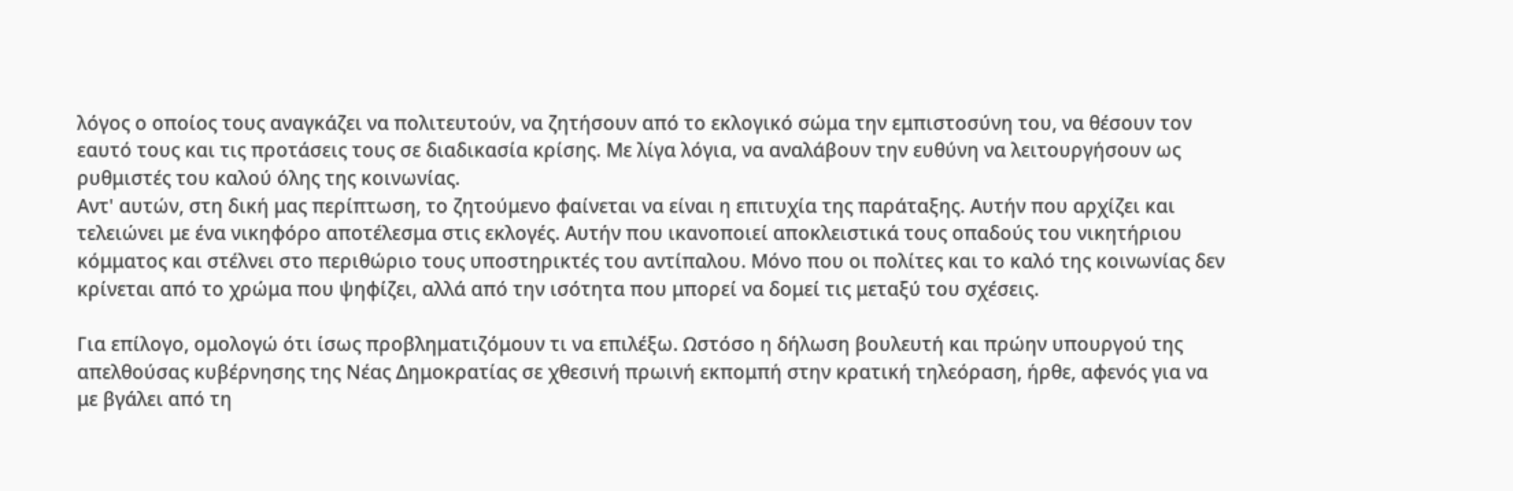λόγος ο οποίος τους αναγκάζει να πολιτευτούν, να ζητήσουν από το εκλογικό σώμα την εμπιστοσύνη του, να θέσουν τον εαυτό τους και τις προτάσεις τους σε διαδικασία κρίσης. Με λίγα λόγια, να αναλάβουν την ευθύνη να λειτουργήσουν ως ρυθμιστές του καλού όλης της κοινωνίας.
Αντ' αυτών, στη δική μας περίπτωση, το ζητούμενο φαίνεται να είναι η επιτυχία της παράταξης. Αυτήν που αρχίζει και τελειώνει με ένα νικηφόρο αποτέλεσμα στις εκλογές. Αυτήν που ικανοποιεί αποκλειστικά τους οπαδούς του νικητήριου κόμματος και στέλνει στο περιθώριο τους υποστηρικτές του αντίπαλου. Μόνο που οι πολίτες και το καλό της κοινωνίας δεν κρίνεται από το χρώμα που ψηφίζει, αλλά από την ισότητα που μπορεί να δομεί τις μεταξύ του σχέσεις.

Για επίλογο, ομολογώ ότι ίσως προβληματιζόμουν τι να επιλέξω. Ωστόσο η δήλωση βουλευτή και πρώην υπουργού της απελθούσας κυβέρνησης της Νέας Δημοκρατίας σε χθεσινή πρωινή εκπομπή στην κρατική τηλεόραση, ήρθε, αφενός για να με βγάλει από τη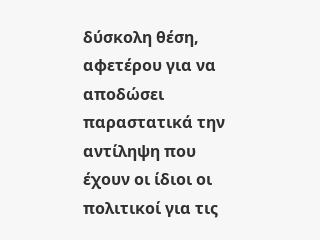δύσκολη θέση, αφετέρου για να αποδώσει παραστατικά την αντίληψη που έχουν οι ίδιοι οι πολιτικοί για τις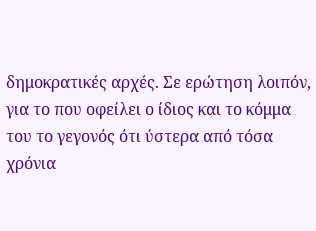δημοκρατικές αρχές. Σε ερώτηση λοιπόν, για το που οφείλει ο ίδιος και το κόμμα του το γεγονός ότι ύστερα από τόσα χρόνια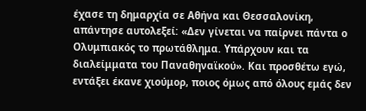έχασε τη δημαρχία σε Αθήνα και Θεσσαλονίκη, απάντησε αυτολεξεί: «Δεν γίνεται να παίρνει πάντα ο Ολυμπιακός το πρωτάθλημα. Υπάρχουν και τα διαλείμματα του Παναθηναϊκού». Και προσθέτω εγώ, εντάξει έκανε χιούμορ, ποιος όμως από όλους εμάς δεν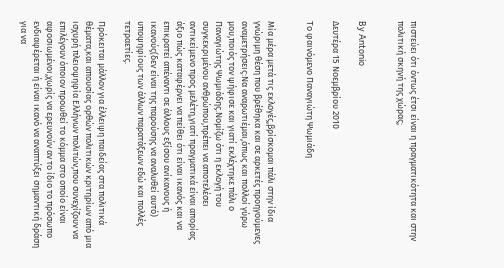πιστεύει ότι όντως έτσι είναι η πραγματικότητα και στην πολιτική σκηνή της χώρας;


By Antonio

Δευτέρα 15 Νοεμβρίου 2010

Το φαινόμενο Παναγιώτη Ψωμιάδη


Μία μέρα μετά τις εκλογές,βρίσκομαι πάλι στην ίδια γνώριμη θέση που βρέθηκα και σε αρκετές προηγούμενες αναμετρήσεις:Να αναρωτιέμαι,όπως και πολλοί γύρω μου,ποιός τον ψήφισε και γιατί εκλέχτηκε πάλι ο Παναγιώτης Ψωμιάδης.Νομίζω ότι η εκλογή του συγκεκριμένου ανθρώπου,πρέπει να αποτελέσει αντικείμενο προς μελέτη,γιατί πραγματικά είναι απορίας άξιο πώς καταφέρνει να πείθει ότι είναι ικανός και να επικρατεί απέναντι σε άλλους εξίσου ανίκανους ή ικανούς(δεν είναι της παρούσης να αναλυθεί αυτό) υποψηφίους των άλλων παρατάξεων εδώ και πολλές τετραετίες.

Πρόκειται μάλλον για έλλειψη παιδείας στα πολιτικά θέματα,και απουσίας ορθών πολιτικών κριτηρίων από μια ισχυρή πλειοψηφία Ελλήνων πολιτών,που συνεχίζουν να επιλέγουν όποιον προωθεί το κόμμα στο οποίο είναι αφοσιωμένοι,χωρίς να ερευνούν αν το ίδιο το πρόσωπο ενδιαφέρεται ή είναι ικανό να αναπτύξει σημαντική δράση για να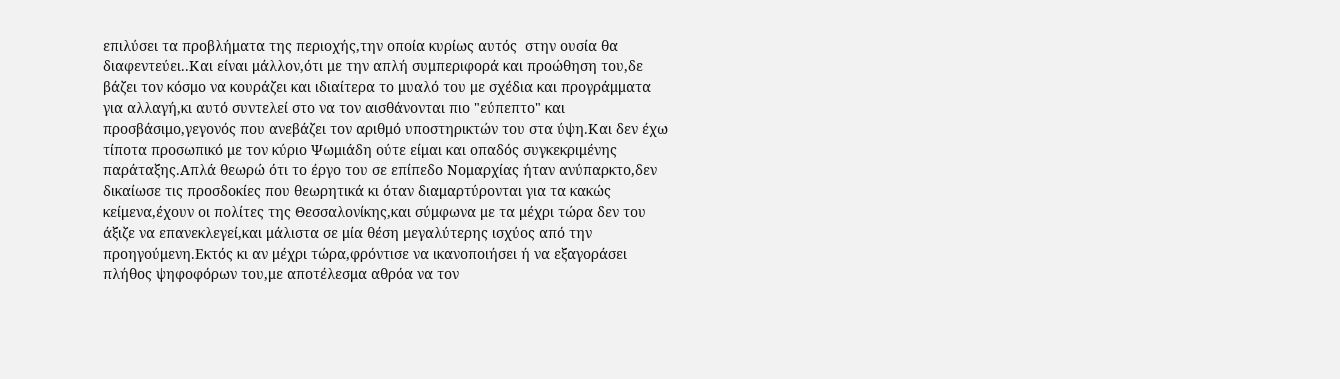επιλύσει τα προβλήματα της περιοχής,την οποία κυρίως αυτός  στην ουσία θα διαφεντεύει..Και είναι μάλλον,ότι με την απλή συμπεριφορά και προώθηση του,δε βάζει τον κόσμο να κουράζει και ιδιαίτερα το μυαλό του με σχέδια και προγράμματα για αλλαγή,κι αυτό συντελεί στο να τον αισθάνονται πιο "εύπεπτο" και προσβάσιμο,γεγονός που ανεβάζει τον αριθμό υποστηρικτών του στα ύψη.Και δεν έχω τίποτα προσωπικό με τον κύριο Ψωμιάδη ούτε είμαι και οπαδός συγκεκριμένης παράταξης.Απλά θεωρώ ότι το έργο του σε επίπεδο Νομαρχίας ήταν ανύπαρκτο,δεν δικαίωσε τις προσδοκίες που θεωρητικά κι όταν διαμαρτύρονται για τα κακώς κείμενα,έχουν οι πολίτες της Θεσσαλονίκης,και σύμφωνα με τα μέχρι τώρα δεν του άξιζε να επανεκλεγεί,και μάλιστα σε μία θέση μεγαλύτερης ισχύος από την προηγούμενη.Εκτός κι αν μέχρι τώρα,φρόντισε να ικανοποιήσει ή να εξαγοράσει πλήθος ψηφοφόρων του,με αποτέλεσμα αθρόα να τον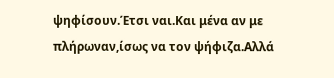ψηφίσουν.Έτσι ναι.Και μένα αν με πλήρωναν,ίσως να τον ψήφιζα.Αλλά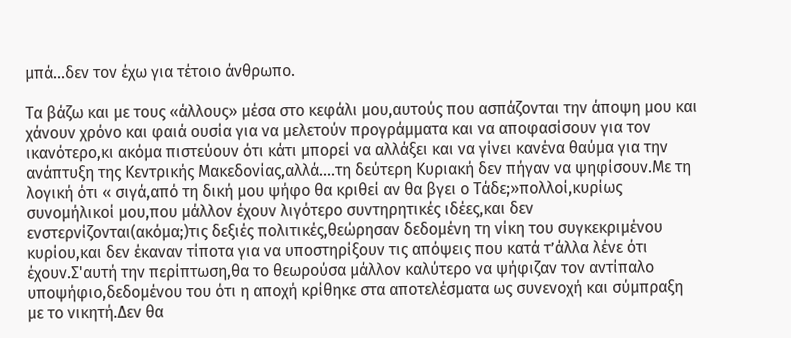μπά...δεν τον έχω για τέτοιο άνθρωπο.

Τα βάζω και με τους «άλλους» μέσα στο κεφάλι μου,αυτούς που ασπάζονται την άποψη μου και χάνουν χρόνο και φαιά ουσία για να μελετούν προγράμματα και να αποφασίσουν για τον ικανότερο,κι ακόμα πιστεύουν ότι κάτι μπορεί να αλλάξει και να γίνει κανένα θαύμα για την ανάπτυξη της Κεντρικής Μακεδονίας,αλλά....τη δεύτερη Κυριακή δεν πήγαν να ψηφίσουν.Με τη λογική ότι « σιγά,από τη δική μου ψήφο θα κριθεί αν θα βγει ο Τάδε;»πολλοί,κυρίως συνομήλικοί μου,που μάλλον έχουν λιγότερο συντηρητικές ιδέες,και δεν ενστερνίζονται(ακόμα;)τις δεξιές πολιτικές,θεώρησαν δεδομένη τη νίκη του συγκεκριμένου κυρίου,και δεν έκαναν τίποτα για να υποστηρίξουν τις απόψεις που κατά τ’άλλα λένε ότι έχουν.Σ'αυτή την περίπτωση,θα το θεωρούσα μάλλον καλύτερο να ψήφιζαν τον αντίπαλο υποψήφιο,δεδομένου του ότι η αποχή κρίθηκε στα αποτελέσματα ως συνενοχή και σύμπραξη με το νικητή.Δεν θα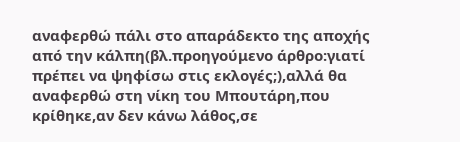αναφερθώ πάλι στο απαράδεκτο της αποχής από την κάλπη(βλ.προηγούμενο άρθρο:γιατί πρέπει να ψηφίσω στις εκλογές;),αλλά θα αναφερθώ στη νίκη του Μπουτάρη,που κρίθηκε,αν δεν κάνω λάθος,σε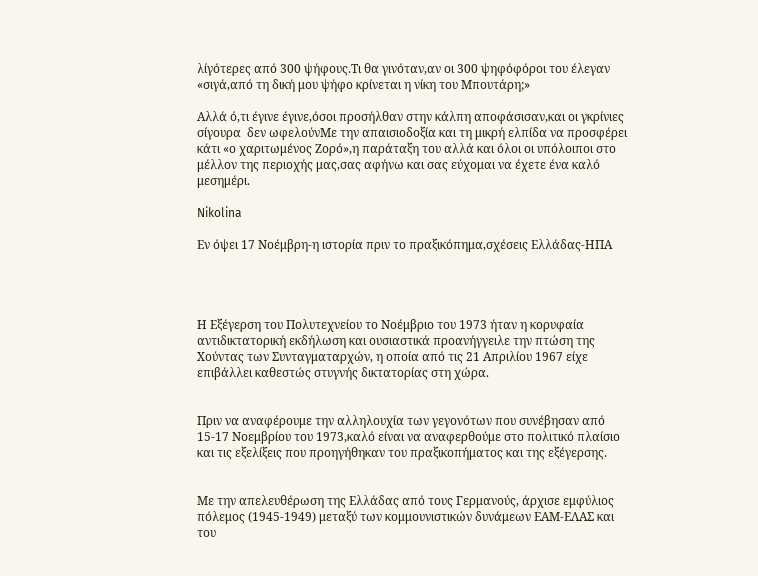λίγότερες από 300 ψήφους.Τι θα γινόταν,αν οι 300 ψηφόφόροι του έλεγαν «σιγά,από τη δική μου ψήφο κρίνεται η νίκη του Μπουτάρη;»

Αλλά ό,τι έγινε έγινε,όσοι προσήλθαν στην κάλπη αποφάσισαν,και οι γκρίνιες σίγουρα  δεν ωφελούνΜε την απαισιοδοξία και τη μικρή ελπίδα να προσφέρει κάτι «ο χαριτωμένος Ζορό»,η παράταξη του αλλά και όλοι οι υπόλοιποι στο μέλλον της περιοχής μας,σας αφήνω και σας εύχομαι να έχετε ένα καλό μεσημέρι.

Nikolina

Εν όψει 17 Νοέμβρη-η ιστορία πριν το πραξικόπημα,σχέσεις Ελλάδας-ΗΠΑ




Η Εξέγερση του Πολυτεχνείου το Νοέμβριο του 1973 ήταν η κορυφαία αντιδικτατορική εκδήλωση και ουσιαστικά προανήγγειλε την πτώση της Χούντας των Συνταγματαρχών, η οποία από τις 21 Απριλίου 1967 είχε επιβάλλει καθεστώς στυγνής δικτατορίας στη χώρα.


Πριν να αναφέρουμε την αλληλουχία των γεγονότων που συνέβησαν από 15-17 Νοεμβρίου του 1973,καλό είναι να αναφερθούμε στο πολιτικό πλαίσιο και τις εξελίξεις που προηγήθηκαν του πραξικοπήματος και της εξέγερσης.


Με την απελευθέρωση της Ελλάδας από τους Γερμανούς, άρχισε εμφύλιος πόλεμος (1945-1949) μεταξύ των κομμουνιστικών δυνάμεων ΕΑΜ-ΕΛΑΣ και του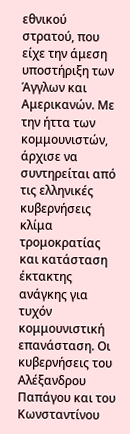εθνικού στρατού, που είχε την άμεση υποστήριξη των Άγγλων και Αμερικανών. Με την ήττα των κομμουνιστών, άρχισε να συντηρείται από τις ελληνικές κυβερνήσεις κλίμα τρομοκρατίας και κατάσταση έκτακτης ανάγκης για τυχόν κομμουνιστική επανάσταση. Οι κυβερνήσεις του Αλέξανδρου Παπάγου και του Κωνσταντίνου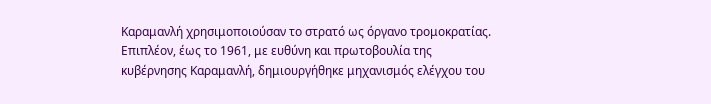Καραμανλή χρησιμοποιούσαν το στρατό ως όργανο τρομοκρατίας. Επιπλέον, έως το 1961, με ευθύνη και πρωτοβουλία της κυβέρνησης Καραμανλή, δημιουργήθηκε μηχανισμός ελέγχου του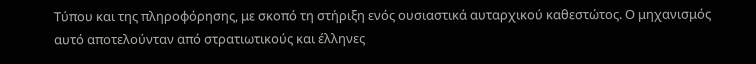Τύπου και της πληροφόρησης, με σκοπό τη στήριξη ενός ουσιαστικά αυταρχικού καθεστώτος. Ο μηχανισμός αυτό αποτελούνταν από στρατιωτικούς και έλληνες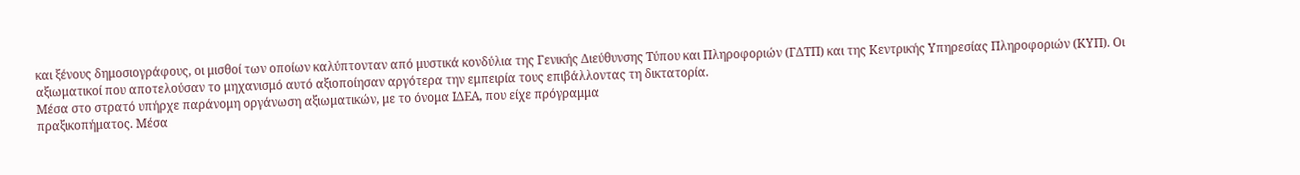και ξένους δημοσιογράφους, οι μισθοί των οποίων καλύπτονταν από μυστικά κονδύλια της Γενικής Διεύθυνσης Τύπου και Πληροφοριών (ΓΔΤΠ) και της Κεντρικής Υπηρεσίας Πληροφοριών (ΚΥΠ). Οι αξιωματικοί που αποτελούσαν το μηχανισμό αυτό αξιοποίησαν αργότερα την εμπειρία τους επιβάλλοντας τη δικτατορία.
Μέσα στο στρατό υπήρχε παράνομη οργάνωση αξιωματικών, με το όνομα ΙΔΕΑ, που είχε πρόγραμμα
πραξικοπήματος. Μέσα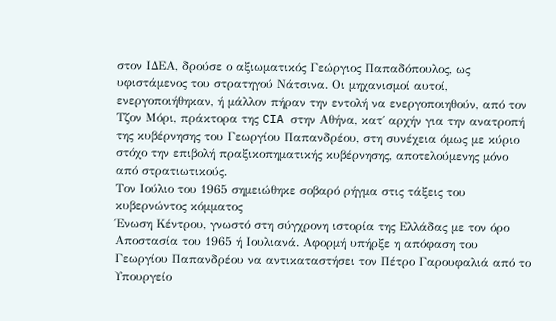στον ΙΔΕΑ, δρούσε ο αξιωματικός Γεώργιος Παπαδόπουλος, ως υφιστάμενος του στρατηγού Νάτσινα. Οι μηχανισμοί αυτοί, ενεργοποιήθηκαν, ή μάλλον πήραν την εντολή να ενεργοποιηθούν, από τον Τζον Μόρι, πράκτορα της CIA στην Αθήνα, κατ΄ αρχήν για την ανατροπή της κυβέρνησης του Γεωργίου Παπανδρέου, στη συνέχεια όμως με κύριο στόχο την επιβολή πραξικοπηματικής κυβέρνησης, αποτελούμενης μόνο από στρατιωτικούς.
Τον Ιούλιο του 1965 σημειώθηκε σοβαρό ρήγμα στις τάξεις του κυβερνώντος κόμματος
Ένωση Κέντρου, γνωστό στη σύγχρονη ιστορία της Ελλάδας με τον όρο Αποστασία του 1965 ή Ιουλιανά. Αφορμή υπήρξε η απόφαση του Γεωργίου Παπανδρέου να αντικαταστήσει τον Πέτρο Γαρουφαλιά από το Υπουργείο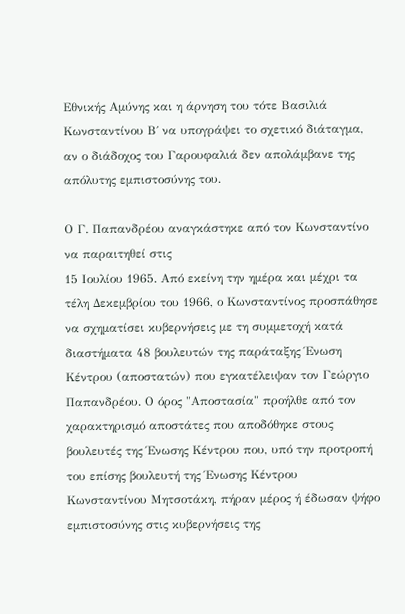Εθνικής Αμύνης και η άρνηση του τότε Βασιλιά Κωνσταντίνου Β΄ να υπογράψει το σχετικό διάταγμα, αν ο διάδοχος του Γαρουφαλιά δεν απολάμβανε της απόλυτης εμπιστοσύνης του.

Ο Γ. Παπανδρέου αναγκάστηκε από τον Κωνσταντίνο να παραιτηθεί στις
15 Ιουλίου 1965. Από εκείνη την ημέρα και μέχρι τα τέλη Δεκεμβρίου του 1966, ο Κωνσταντίνος προσπάθησε να σχηματίσει κυβερνήσεις με τη συμμετοχή κατά διαστήματα 48 βουλευτών της παράταξης Ένωση Κέντρου (αποστατών) που εγκατέλειψαν τον Γεώργιο Παπανδρέου. Ο όρος "Αποστασία" προήλθε από τον χαρακτηρισμό αποστάτες που αποδόθηκε στους βουλευτές της Ένωσης Κέντρου που, υπό την προτροπή του επίσης βουλευτή της Ένωσης Κέντρου Κωνσταντίνου Μητσοτάκη, πήραν μέρος ή έδωσαν ψήφο εμπιστοσύνης στις κυβερνήσεις της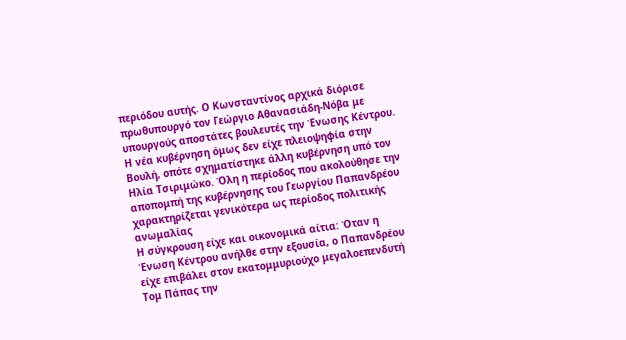περιόδου αυτής. Ο Κωνσταντίνος αρχικά διόρισε πρωθυπουργό τον Γεώργιο Αθανασιάδη-Νόβα με υπουργούς αποστάτες βουλευτές την Ένωσης Κέντρου. Η νέα κυβέρνηση όμως δεν είχε πλειοψηφία στην Βουλή, οπότε σχηματίστηκε άλλη κυβέρνηση υπό τον Ηλία Τσιριμώκο. Όλη η περίοδος που ακολούθησε την αποπομπή της κυβέρνησης του Γεωργίου Παπανδρέου χαρακτηρίζεται γενικότερα ως περίοδος πολιτικής ανωμαλίας
Η σύγκρουση είχε και οικονομικά αίτια: Όταν η
Ένωση Κέντρου ανήλθε στην εξουσία, ο Παπανδρέου είχε επιβάλει στον εκατομμυριούχο μεγαλοεπενδυτή Τομ Πάπας την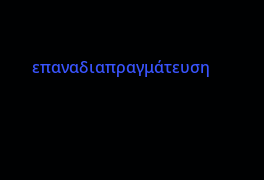επαναδιαπραγμάτευση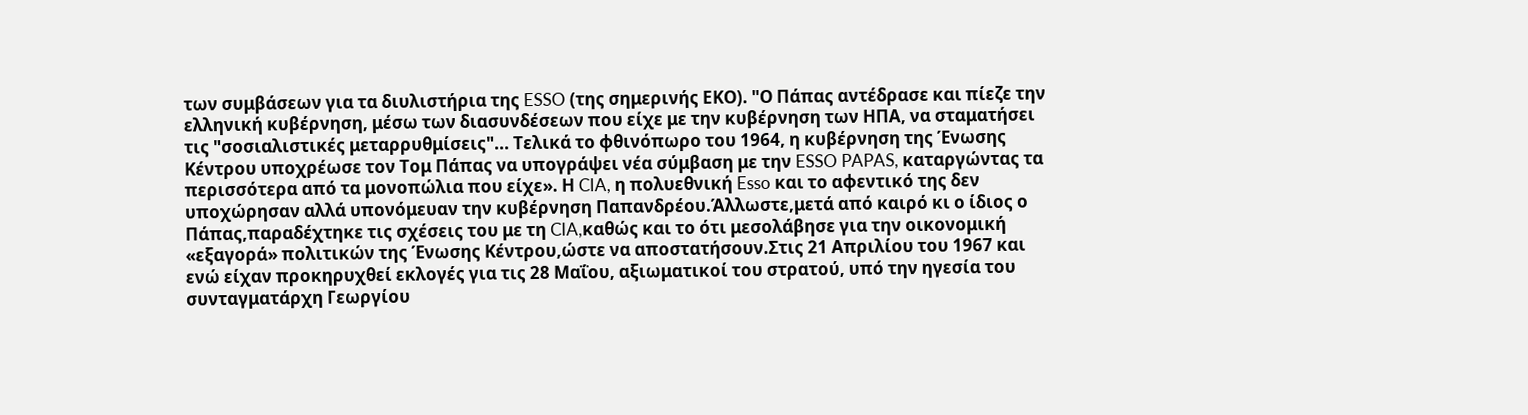των συμβάσεων για τα διυλιστήρια της ESSO (της σημερινής ΕΚΟ). "Ο Πάπας αντέδρασε και πίεζε την ελληνική κυβέρνηση, μέσω των διασυνδέσεων που είχε με την κυβέρνηση των ΗΠΑ, να σταματήσει τις "σοσιαλιστικές μεταρρυθμίσεις"... Τελικά το φθινόπωρο του 1964, η κυβέρνηση της Ένωσης Κέντρου υποχρέωσε τον Τομ Πάπας να υπογράψει νέα σύμβαση με την ESSO PAPAS, καταργώντας τα περισσότερα από τα μονοπώλια που είχε». Η CIA, η πολυεθνική Esso και το αφεντικό της δεν υποχώρησαν αλλά υπονόμευαν την κυβέρνηση Παπανδρέου.Άλλωστε,μετά από καιρό κι ο ίδιος ο Πάπας,παραδέχτηκε τις σχέσεις του με τη CIA,καθώς και το ότι μεσολάβησε για την οικονομική «εξαγορά» πολιτικών της Ένωσης Κέντρου,ώστε να αποστατήσουν.Στις 21 Απριλίου του 1967 και ενώ είχαν προκηρυχθεί εκλογές για τις 28 Μαΐου, αξιωματικοί του στρατού, υπό την ηγεσία του συνταγματάρχη Γεωργίου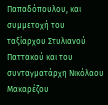Παπαδόπουλου, και συμμετοχή του ταξίαρχου Στυλιανού Παττακού και του συνταγματάρχη Νικόλαου Μακαρέζου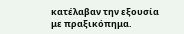κατέλαβαν την εξουσία με πραξικόπημα.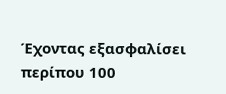Έχοντας εξασφαλίσει περίπου 100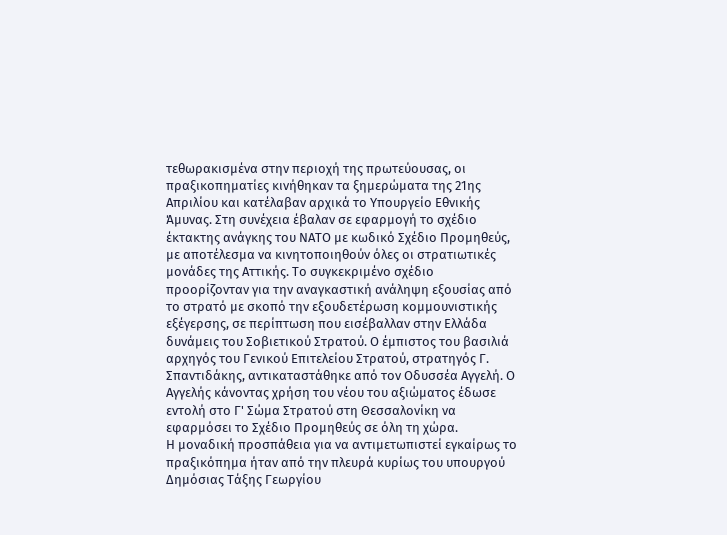τεθωρακισμένα στην περιοχή της πρωτεύουσας, οι πραξικοπηματίες κινήθηκαν τα ξημερώματα της 21ης Απριλίου και κατέλαβαν αρχικά το Υπουργείο Εθνικής Άμυνας. Στη συνέχεια έβαλαν σε εφαρμογή το σχέδιο έκτακτης ανάγκης του ΝΑΤΟ με κωδικό Σχέδιο Προμηθεύς, με αποτέλεσμα να κινητοποιηθούν όλες οι στρατιωτικές μονάδες της Αττικής. Το συγκεκριμένο σχέδιο προορίζονταν για την αναγκαστική ανάληψη εξουσίας από το στρατό με σκοπό την εξουδετέρωση κομμουνιστικής εξέγερσης, σε περίπτωση που εισέβαλλαν στην Ελλάδα δυνάμεις του Σοβιετικού Στρατού. Ο έμπιστος του βασιλιά αρχηγός του Γενικού Επιτελείου Στρατού, στρατηγός Γ. Σπαντιδάκης, αντικαταστάθηκε από τον Οδυσσέα Αγγελή. Ο Αγγελής κάνοντας χρήση του νέου του αξιώματος έδωσε εντολή στο Γ' Σώμα Στρατού στη Θεσσαλονίκη να εφαρμόσει το Σχέδιο Προμηθεύς σε όλη τη χώρα.
Η μοναδική προσπάθεια για να αντιμετωπιστεί εγκαίρως το πραξικόπημα ήταν από την πλευρά κυρίως του υπουργού Δημόσιας Τάξης Γεωργίου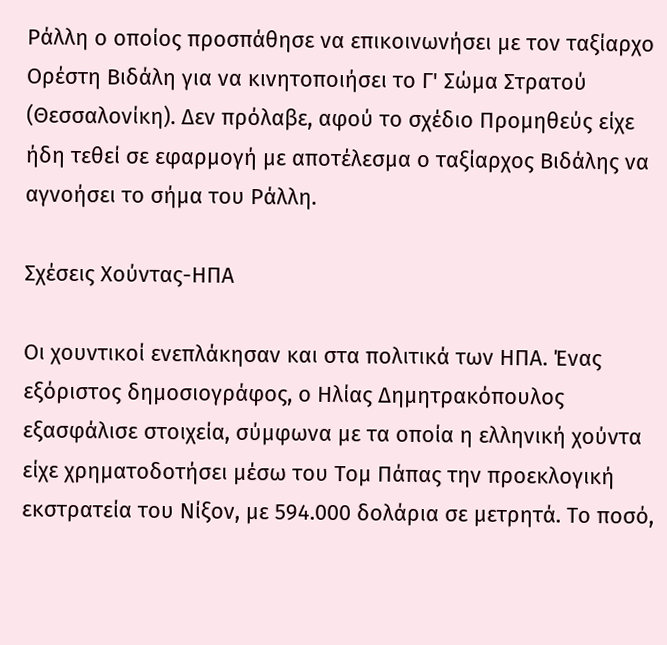Ράλλη ο οποίος προσπάθησε να επικοινωνήσει με τον ταξίαρχο Ορέστη Βιδάλη για να κινητοποιήσει το Γ' Σώμα Στρατού (Θεσσαλονίκη). Δεν πρόλαβε, αφού το σχέδιο Προμηθεύς είχε ήδη τεθεί σε εφαρμογή με αποτέλεσμα ο ταξίαρχος Βιδάλης να αγνοήσει το σήμα του Ράλλη.

Σχέσεις Χούντας-ΗΠΑ

Οι χουντικοί ενεπλάκησαν και στα πολιτικά των ΗΠΑ. Ένας εξόριστος δημοσιογράφος, ο Ηλίας Δημητρακόπουλος εξασφάλισε στοιχεία, σύμφωνα με τα οποία η ελληνική χούντα είχε χρηματοδοτήσει μέσω του Τομ Πάπας την προεκλογική εκστρατεία του Νίξον, με 594.000 δολάρια σε μετρητά. Το ποσό,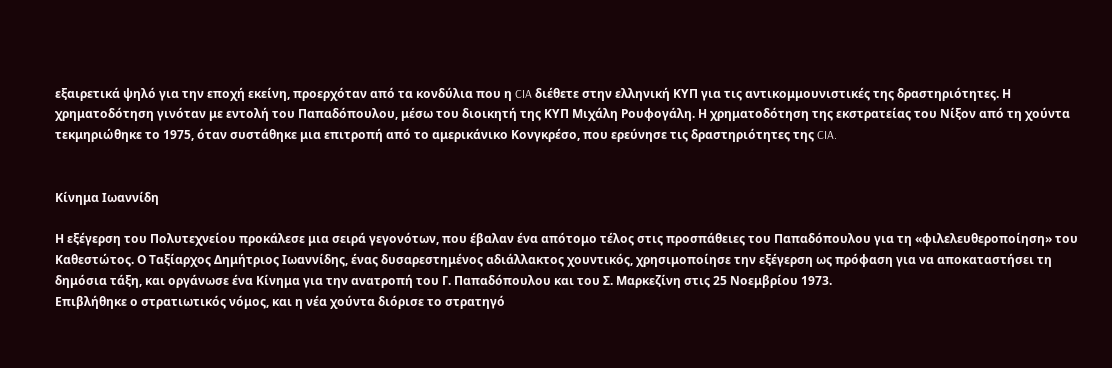εξαιρετικά ψηλό για την εποχή εκείνη, προερχόταν από τα κονδύλια που η CIA διέθετε στην ελληνική ΚΥΠ για τις αντικομμουνιστικές της δραστηριότητες. Η χρηματοδότηση γινόταν με εντολή του Παπαδόπουλου, μέσω του διοικητή της ΚΥΠ Μιχάλη Ρουφογάλη. Η χρηματοδότηση της εκστρατείας του Νίξον από τη χούντα τεκμηριώθηκε το 1975, όταν συστάθηκε μια επιτροπή από το αμερικάνικο Κονγκρέσο, που ερεύνησε τις δραστηριότητες της CIA.


Κίνημα Ιωαννίδη

Η εξέγερση του Πολυτεχνείου προκάλεσε μια σειρά γεγονότων, που έβαλαν ένα απότομο τέλος στις προσπάθειες του Παπαδόπουλου για τη «φιλελευθεροποίηση» του Καθεστώτος. Ο Ταξίαρχος Δημήτριος Ιωαννίδης, ένας δυσαρεστημένος αδιάλλακτος χουντικός, χρησιμοποίησε την εξέγερση ως πρόφαση για να αποκαταστήσει τη δημόσια τάξη, και οργάνωσε ένα Κίνημα για την ανατροπή του Γ. Παπαδόπουλου και του Σ. Μαρκεζίνη στις 25 Νοεμβρίου 1973.
Επιβλήθηκε ο στρατιωτικός νόμος, και η νέα χούντα διόρισε το στρατηγό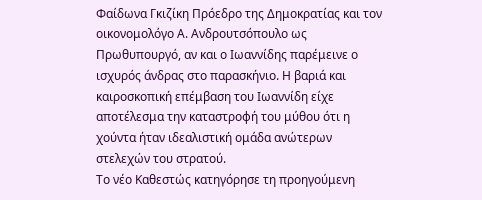Φαίδωνα Γκιζίκη Πρόεδρο της Δημοκρατίας και τον οικονομολόγο Α. Ανδρουτσόπουλο ως Πρωθυπουργό, αν και ο Ιωαννίδης παρέμεινε ο ισχυρός άνδρας στο παρασκήνιο. Η βαριά και καιροσκοπική επέμβαση του Ιωαννίδη είχε αποτέλεσμα την καταστροφή του μύθου ότι η χούντα ήταν ιδεαλιστική ομάδα ανώτερων στελεχών του στρατού.
Το νέο Καθεστώς κατηγόρησε τη προηγούμενη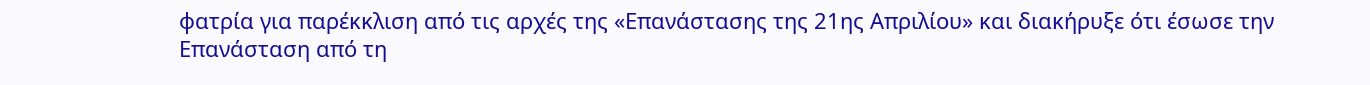φατρία για παρέκκλιση από τις αρχές της «Επανάστασης της 21ης Απριλίου» και διακήρυξε ότι έσωσε την Επανάσταση από τη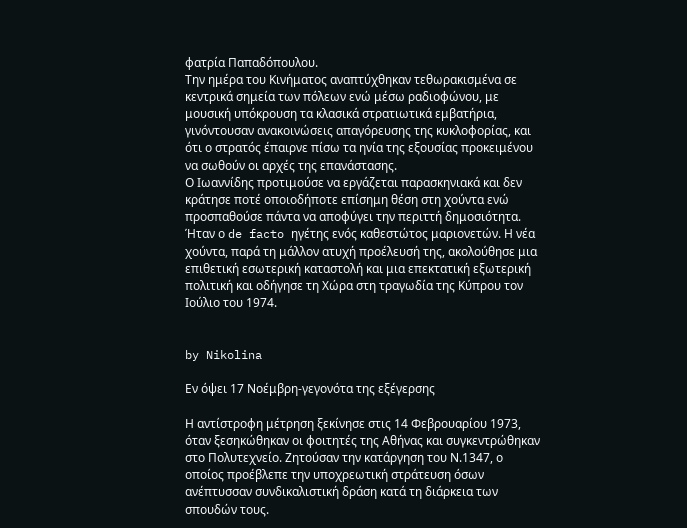φατρία Παπαδόπουλου.
Την ημέρα του Κινήματος αναπτύχθηκαν τεθωρακισμένα σε κεντρικά σημεία των πόλεων ενώ μέσω ραδιοφώνου, με μουσική υπόκρουση τα κλασικά στρατιωτικά εμβατήρια, γινόντουσαν ανακοινώσεις απαγόρευσης της κυκλοφορίας, και ότι ο στρατός έπαιρνε πίσω τα ηνία της εξουσίας προκειμένου να σωθούν οι αρχές της επανάστασης.
Ο Ιωαννίδης προτιμούσε να εργάζεται παρασκηνιακά και δεν κράτησε ποτέ οποιοδήποτε επίσημη θέση στη χούντα ενώ προσπαθούσε πάντα να αποφύγει την περιττή δημοσιότητα. Ήταν ο de facto ηγέτης ενός καθεστώτος μαριονετών. Η νέα χούντα, παρά τη μάλλον ατυχή προέλευσή της, ακολούθησε μια επιθετική εσωτερική καταστολή και μια επεκτατική εξωτερική πολιτική και οδήγησε τη Χώρα στη τραγωδία της Κύπρου τον Ιούλιο του 1974.


by Nikolina

Εν όψει 17 Νοέμβρη-γεγονότα της εξέγερσης

Η αντίστροφη μέτρηση ξεκίνησε στις 14 Φεβρουαρίου 1973, όταν ξεσηκώθηκαν οι φοιτητές της Αθήνας και συγκεντρώθηκαν στο Πολυτεχνείο. Ζητούσαν την κατάργηση του Ν.1347, ο οποίος προέβλεπε την υποχρεωτική στράτευση όσων ανέπτυσσαν συνδικαλιστική δράση κατά τη διάρκεια των σπουδών τους.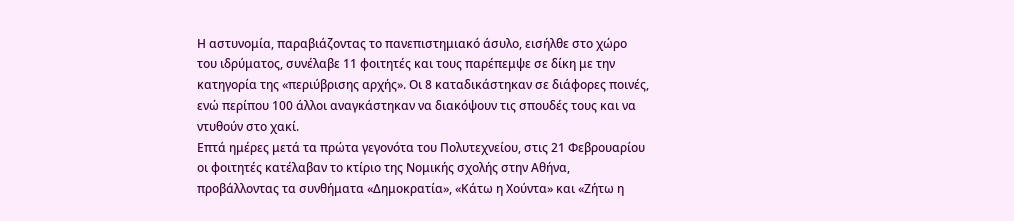Η αστυνομία, παραβιάζοντας το πανεπιστημιακό άσυλο, εισήλθε στο χώρο του ιδρύματος, συνέλαβε 11 φοιτητές και τους παρέπεμψε σε δίκη με την κατηγορία της «περιύβρισης αρχής». Οι 8 καταδικάστηκαν σε διάφορες ποινές, ενώ περίπου 100 άλλοι αναγκάστηκαν να διακόψουν τις σπουδές τους και να ντυθούν στο χακί.
Επτά ημέρες μετά τα πρώτα γεγονότα του Πολυτεχνείου, στις 21 Φεβρουαρίου οι φοιτητές κατέλαβαν το κτίριο της Νομικής σχολής στην Αθήνα, προβάλλοντας τα συνθήματα «Δημοκρατία», «Κάτω η Χούντα» και «Ζήτω η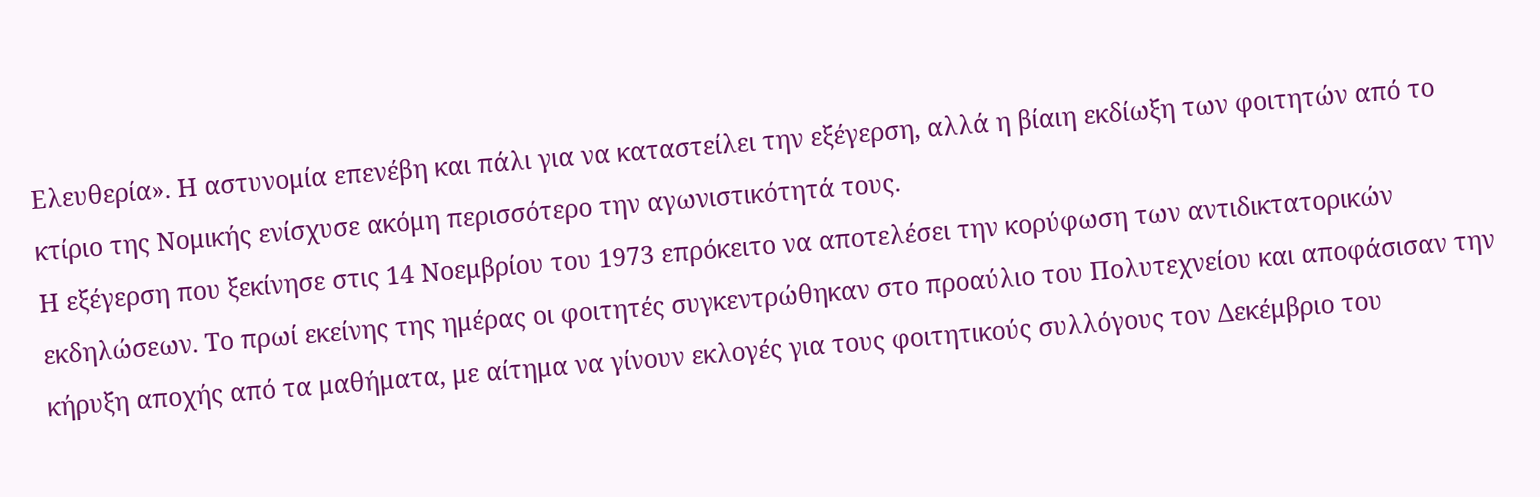Ελευθερία». Η αστυνομία επενέβη και πάλι για να καταστείλει την εξέγερση, αλλά η βίαιη εκδίωξη των φοιτητών από το κτίριο της Νομικής ενίσχυσε ακόμη περισσότερο την αγωνιστικότητά τους.
Η εξέγερση που ξεκίνησε στις 14 Νοεμβρίου του 1973 επρόκειτο να αποτελέσει την κορύφωση των αντιδικτατορικών εκδηλώσεων. Το πρωί εκείνης της ημέρας οι φοιτητές συγκεντρώθηκαν στο προαύλιο του Πολυτεχνείου και αποφάσισαν την κήρυξη αποχής από τα μαθήματα, με αίτημα να γίνουν εκλογές για τους φοιτητικούς συλλόγους τον Δεκέμβριο του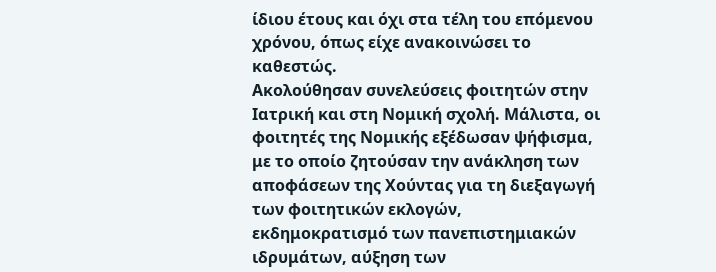ίδιου έτους και όχι στα τέλη του επόμενου χρόνου, όπως είχε ανακοινώσει το καθεστώς.
Ακολούθησαν συνελεύσεις φοιτητών στην Ιατρική και στη Νομική σχολή. Μάλιστα, οι φοιτητές της Νομικής εξέδωσαν ψήφισμα, με το οποίο ζητούσαν την ανάκληση των αποφάσεων της Χούντας για τη διεξαγωγή των φοιτητικών εκλογών, εκδημοκρατισμό των πανεπιστημιακών ιδρυμάτων, αύξηση των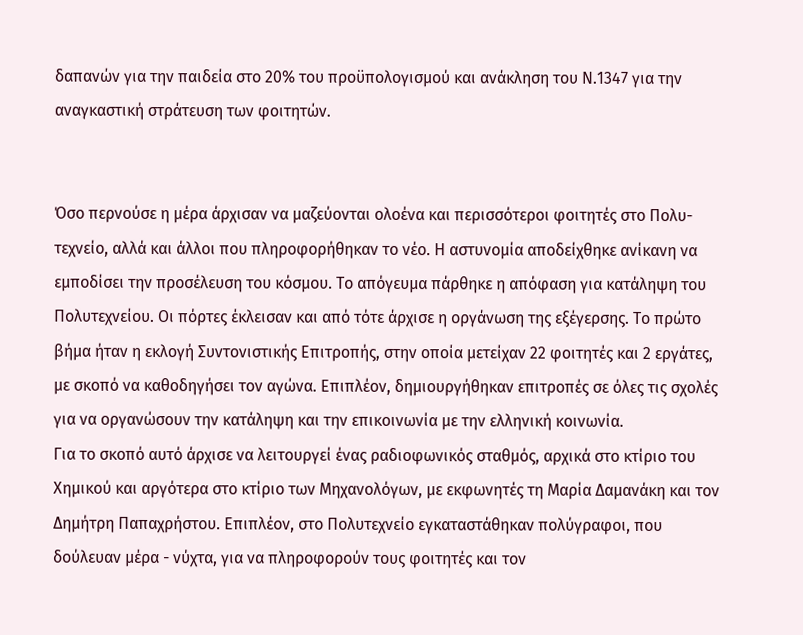δαπανών για την παιδεία στο 20% του προϋπολογισμού και ανάκληση του Ν.1347 για την αναγκαστική στράτευση των φοιτητών.


Όσο περνούσε η μέρα άρχισαν να μαζεύονται ολοένα και περισσότεροι φοιτητές στο Πολυ-τεχνείο, αλλά και άλλοι που πληροφορήθηκαν το νέο. Η αστυνομία αποδείχθηκε ανίκανη να εμποδίσει την προσέλευση του κόσμου. Το απόγευμα πάρθηκε η απόφαση για κατάληψη του Πολυτεχνείου. Οι πόρτες έκλεισαν και από τότε άρχισε η οργάνωση της εξέγερσης. Το πρώτο βήμα ήταν η εκλογή Συντονιστικής Επιτροπής, στην οποία μετείχαν 22 φοιτητές και 2 εργάτες, με σκοπό να καθοδηγήσει τον αγώνα. Επιπλέον, δημιουργήθηκαν επιτροπές σε όλες τις σχολές για να οργανώσουν την κατάληψη και την επικοινωνία με την ελληνική κοινωνία.
Για το σκοπό αυτό άρχισε να λειτουργεί ένας ραδιοφωνικός σταθμός, αρχικά στο κτίριο του Χημικού και αργότερα στο κτίριο των Μηχανολόγων, με εκφωνητές τη Μαρία Δαμανάκη και τον Δημήτρη Παπαχρήστου. Επιπλέον, στο Πολυτεχνείο εγκαταστάθηκαν πολύγραφοι, που δούλευαν μέρα - νύχτα, για να πληροφορούν τους φοιτητές και τον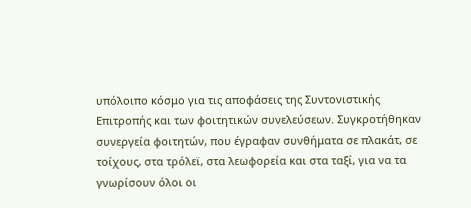υπόλοιπο κόσμο για τις αποφάσεις της Συντονιστικής Επιτροπής και των φοιτητικών συνελεύσεων. Συγκροτήθηκαν συνεργεία φοιτητών, που έγραφαν συνθήματα σε πλακάτ, σε τοίχους, στα τρόλεϊ, στα λεωφορεία και στα ταξί, για να τα γνωρίσουν όλοι οι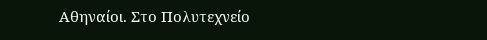Αθηναίοι. Στο Πολυτεχνείο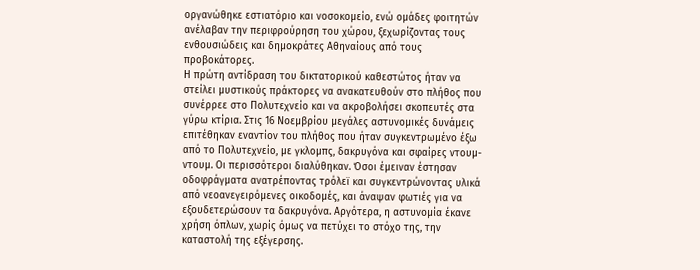οργανώθηκε εστιατόριο και νοσοκομείο, ενώ ομάδες φοιτητών ανέλαβαν την περιφρούρηση του χώρου, ξεχωρίζοντας τους ενθουσιώδεις και δημοκράτες Αθηναίους από τους προβοκάτορες.
Η πρώτη αντίδραση του δικτατορικού καθεστώτος ήταν να στείλει μυστικούς πράκτορες να ανακατευθούν στο πλήθος που συνέρρεε στο Πολυτεχνείο και να ακροβολήσει σκοπευτές στα γύρω κτίρια. Στις 16 Νοεμβρίου μεγάλες αστυνομικές δυνάμεις επιτέθηκαν εναντίον του πλήθος που ήταν συγκεντρωμένο έξω από το Πολυτεχνείο, με γκλομπς, δακρυγόνα και σφαίρες ντουμ-ντουμ. Οι περισσότεροι διαλύθηκαν. Όσοι έμειναν έστησαν οδοφράγματα ανατρέποντας τρόλεϊ και συγκεντρώνοντας υλικά από νεοανεγειρόμενες οικοδομές, και άναψαν φωτιές για να εξουδετερώσουν τα δακρυγόνα. Αργότερα, η αστυνομία έκανε χρήση όπλων, χωρίς όμως να πετύχει το στόχο της, την καταστολή της εξέγερσης.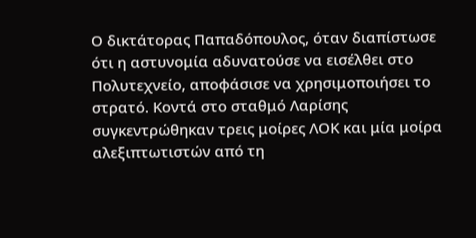Ο δικτάτορας Παπαδόπουλος, όταν διαπίστωσε ότι η αστυνομία αδυνατούσε να εισέλθει στο Πολυτεχνείο, αποφάσισε να χρησιμοποιήσει το στρατό. Κοντά στο σταθμό Λαρίσης συγκεντρώθηκαν τρεις μοίρες ΛΟΚ και μία μοίρα αλεξιπτωτιστών από τη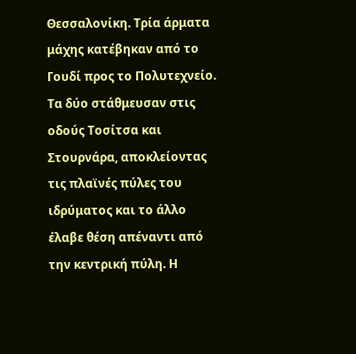Θεσσαλονίκη. Τρία άρματα μάχης κατέβηκαν από το Γουδί προς το Πολυτεχνείο. Τα δύο στάθμευσαν στις οδούς Τοσίτσα και Στουρνάρα, αποκλείοντας τις πλαϊνές πύλες του ιδρύματος και το άλλο έλαβε θέση απέναντι από την κεντρική πύλη. Η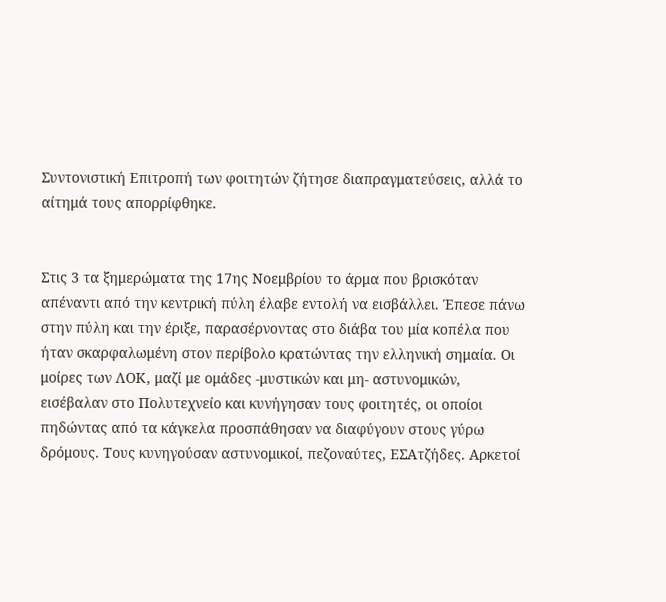Συντονιστική Επιτροπή των φοιτητών ζήτησε διαπραγματεύσεις, αλλά το αίτημά τους απορρίφθηκε.


Στις 3 τα ξημερώματα της 17ης Νοεμβρίου το άρμα που βρισκόταν απέναντι από την κεντρική πύλη έλαβε εντολή να εισβάλλει. Έπεσε πάνω στην πύλη και την έριξε, παρασέρνοντας στο διάβα του μία κοπέλα που ήταν σκαρφαλωμένη στον περίβολο κρατώντας την ελληνική σημαία. Οι μοίρες των ΛΟΚ, μαζί με ομάδες -μυστικών και μη- αστυνομικών, εισέβαλαν στο Πολυτεχνείο και κυνήγησαν τους φοιτητές, οι οποίοι πηδώντας από τα κάγκελα προσπάθησαν να διαφύγουν στους γύρω δρόμους. Τους κυνηγούσαν αστυνομικοί, πεζοναύτες, ΕΣΑτζήδες. Αρκετοί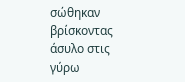σώθηκαν βρίσκοντας άσυλο στις γύρω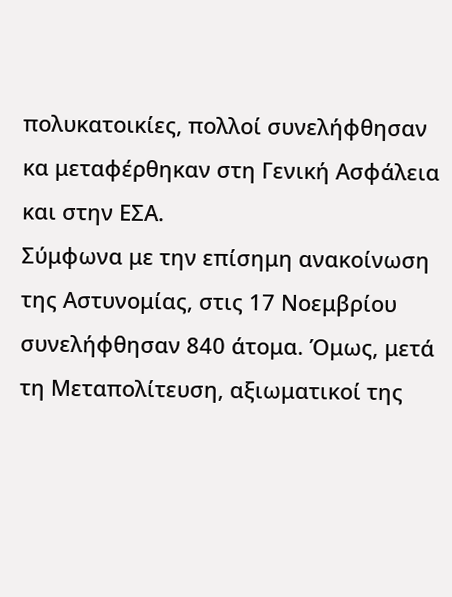πολυκατοικίες, πολλοί συνελήφθησαν κα μεταφέρθηκαν στη Γενική Ασφάλεια και στην ΕΣΑ.
Σύμφωνα με την επίσημη ανακοίνωση της Αστυνομίας, στις 17 Νοεμβρίου συνελήφθησαν 840 άτομα. Όμως, μετά τη Μεταπολίτευση, αξιωματικοί της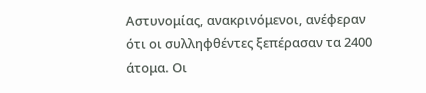Αστυνομίας, ανακρινόμενοι, ανέφεραν ότι οι συλληφθέντες ξεπέρασαν τα 2400 άτομα. Οι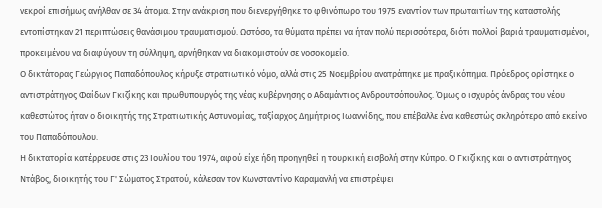νεκροί επισήμως ανήλθαν σε 34 άτομα. Στην ανάκριση που διενεργήθηκε το φθινόπωρο του 1975 εναντίον των πρωταιτίων της καταστολής εντοπίστηκαν 21 περιπτώσεις θανάσιμου τραυματισμού. Ωστόσο, τα θύματα πρέπει να ήταν πολύ περισσότερα, διότι πολλοί βαριά τραυματισμένοι, προκειμένου να διαφύγουν τη σύλληψη, αρνήθηκαν να διακομιστούν σε νοσοκομείο.
Ο δικτάτορας Γεώργιος Παπαδόπουλος κήρυξε στρατιωτικό νόμο, αλλά στις 25 Νοεμβρίου ανατράπηκε με πραξικόπημα. Πρόεδρος ορίστηκε ο αντιστράτηγος Φαίδων Γκιζίκης και πρωθυπουργός της νέας κυβέρνησης ο Αδαμάντιος Ανδρουτσόπουλος. Όμως ο ισχυρός άνδρας του νέου καθεστώτος ήταν ο διοικητής της Στρατιωτικής Αστυνομίας, ταξίαρχος Δημήτριος Ιωαννίδης, που επέβαλλε ένα καθεστώς σκληρότερο από εκείνο του Παπαδόπουλου.
Η δικτατορία κατέρρευσε στις 23 Ιουλίου του 1974, αφού είχε ήδη προηγηθεί η τουρκική εισβολή στην Κύπρο. Ο Γκιζίκης και ο αντιστράτηγος Ντάβος, διοικητής του Γ' Σώματος Στρατού, κάλεσαν τον Κωνσταντίνο Καραμανλή να επιστρέψει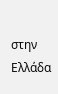στην Ελλάδα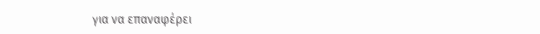για να επαναφέρει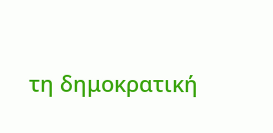τη δημοκρατική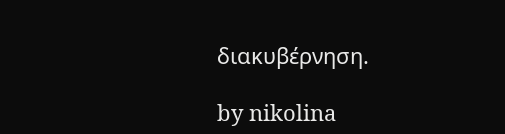διακυβέρνηση.

by nikolina